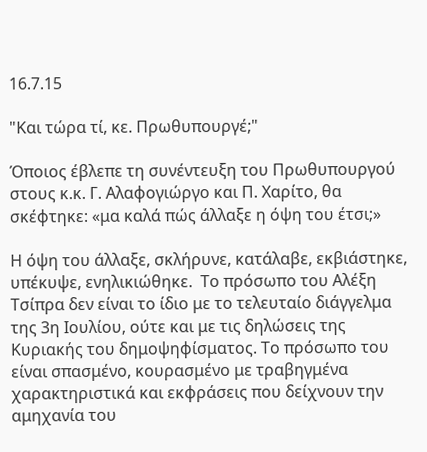16.7.15

"Και τώρα τί, κε. Πρωθυπουργέ;"

Όποιος έβλεπε τη συνέντευξη του Πρωθυπουργού στους κ.κ. Γ. Αλαφογιώργο και Π. Χαρίτο, θα σκέφτηκε: «μα καλά πώς άλλαξε η όψη του έτσι;»

Η όψη του άλλαξε, σκλήρυνε, κατάλαβε, εκβιάστηκε, υπέκυψε, ενηλικιώθηκε.  Το πρόσωπο του Αλέξη Τσίπρα δεν είναι το ίδιο με το τελευταίο διάγγελμα της 3η Ιουλίου, ούτε και με τις δηλώσεις της Κυριακής του δημοψηφίσματος. Το πρόσωπο του είναι σπασμένο, κουρασμένο με τραβηγμένα χαρακτηριστικά και εκφράσεις που δείχνουν την αμηχανία του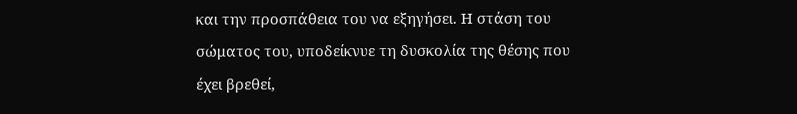και την προσπάθεια του να εξηγήσει. Η στάση του σώματος του, υποδείκνυε τη δυσκολία της θέσης που έχει βρεθεί,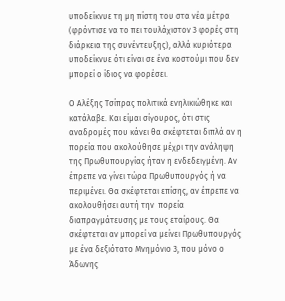υποδείκνυε τη μη πίστη του στα νέα μέτρα (φρόντισε να το πει τουλάχιστον 3 φορές στη διάρκεια της συνέντευξης), αλλά κυριότερα υποδείκνυε ότι είναι σε ένα κοστούμι που δεν μπορεί ο ίδιος να φορέσει.

Ο Αλέξης Τσίπρας πολιτικά ενηλικιώθηκε και κατάλαβε. Και είμαι σίγουρος, ότι στις αναδρομές που κάνει θα σκέφτεται διπλά αν η πορεία που ακολούθησε μέχρι την ανάληψη της Πρωθυπουργίας ήταν η ενδεδειγμένη. Αν έπρεπε να γίνει τώρα Πρωθυπουργός ή να περιμένει. Θα σκέφτεται επίσης, αν έπρεπε να ακολουθήσει αυτή την  πορεία διαπραγμάτευσης με τους εταίρους. Θα σκέφτεται αν μπορεί να μείνει Πρωθυπουργός με ένα δεξιότατο Μνημόνιο 3, που μόνο ο Άδωνης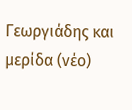Γεωργιάδης και μερίδα (νέο)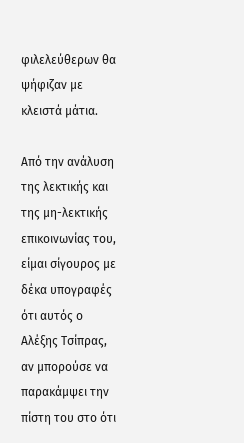φιλελεύθερων θα ψήφιζαν με κλειστά μάτια.

Από την ανάλυση της λεκτικής και της μη-λεκτικής επικοινωνίας του, είμαι σίγουρος με δέκα υπογραφές ότι αυτός ο Αλέξης Τσίπρας, αν μπορούσε να παρακάμψει την πίστη του στο ότι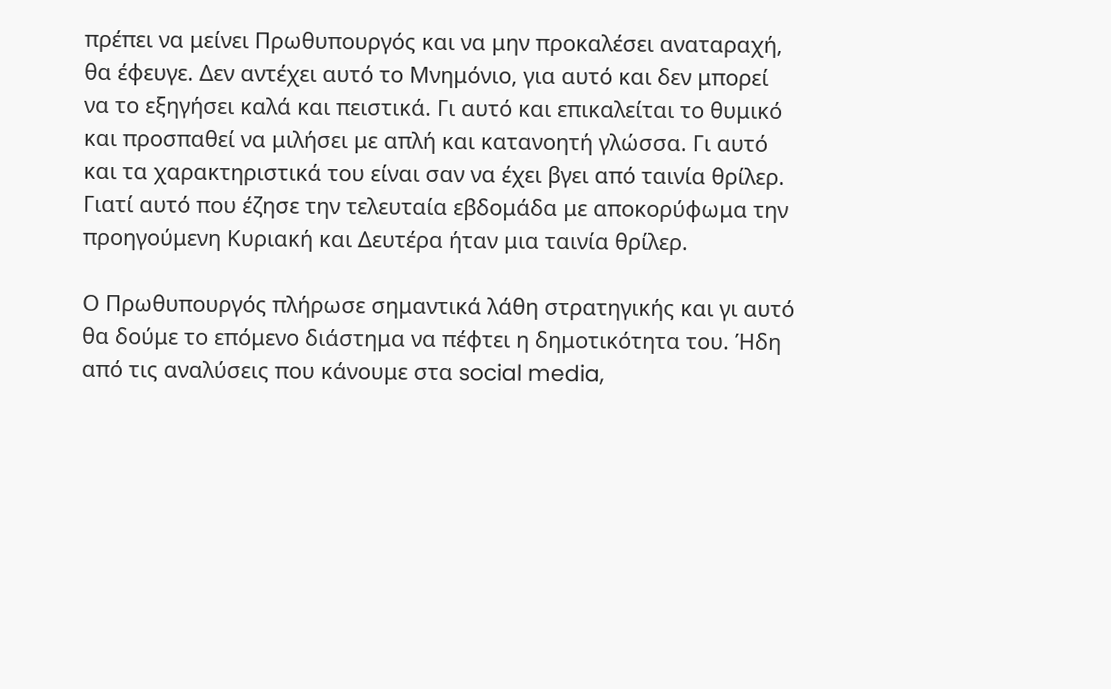πρέπει να μείνει Πρωθυπουργός και να μην προκαλέσει αναταραχή, θα έφευγε. Δεν αντέχει αυτό το Μνημόνιο, για αυτό και δεν μπορεί να το εξηγήσει καλά και πειστικά. Γι αυτό και επικαλείται το θυμικό και προσπαθεί να μιλήσει με απλή και κατανοητή γλώσσα. Γι αυτό και τα χαρακτηριστικά του είναι σαν να έχει βγει από ταινία θρίλερ. Γιατί αυτό που έζησε την τελευταία εβδομάδα με αποκορύφωμα την προηγούμενη Κυριακή και Δευτέρα ήταν μια ταινία θρίλερ.

Ο Πρωθυπουργός πλήρωσε σημαντικά λάθη στρατηγικής και γι αυτό θα δούμε το επόμενο διάστημα να πέφτει η δημοτικότητα του. Ήδη από τις αναλύσεις που κάνουμε στα social media,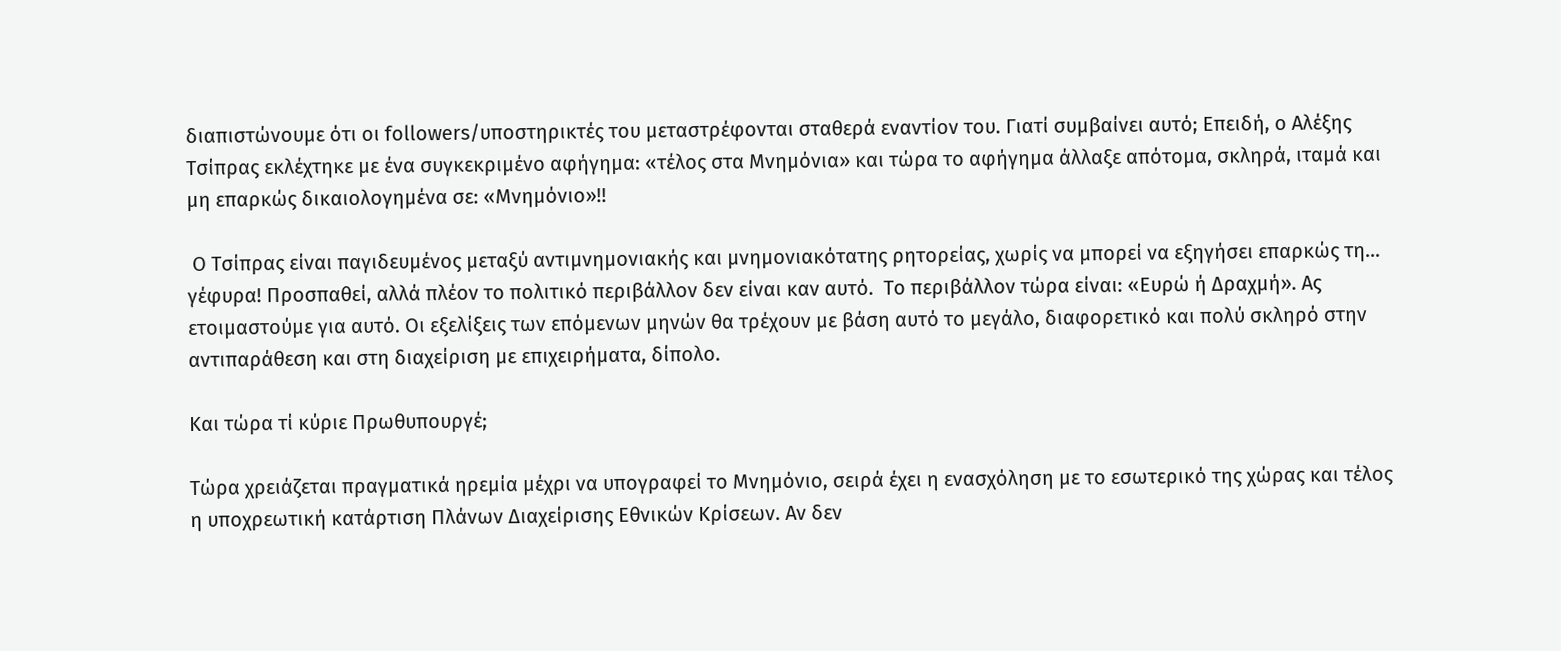διαπιστώνουμε ότι οι followers/υποστηρικτές του μεταστρέφονται σταθερά εναντίον του. Γιατί συμβαίνει αυτό; Επειδή, ο Αλέξης Τσίπρας εκλέχτηκε με ένα συγκεκριμένο αφήγημα: «τέλος στα Μνημόνια» και τώρα το αφήγημα άλλαξε απότομα, σκληρά, ιταμά και μη επαρκώς δικαιολογημένα σε: «Μνημόνιο»!!

 Ο Τσίπρας είναι παγιδευμένος μεταξύ αντιμνημονιακής και μνημονιακότατης ρητορείας, χωρίς να μπορεί να εξηγήσει επαρκώς τη… γέφυρα! Προσπαθεί, αλλά πλέον το πολιτικό περιβάλλον δεν είναι καν αυτό.  Το περιβάλλον τώρα είναι: «Ευρώ ή Δραχμή». Ας ετοιμαστούμε για αυτό. Οι εξελίξεις των επόμενων μηνών θα τρέχουν με βάση αυτό το μεγάλο, διαφορετικό και πολύ σκληρό στην αντιπαράθεση και στη διαχείριση με επιχειρήματα, δίπολο.

Και τώρα τί κύριε Πρωθυπουργέ;

Τώρα χρειάζεται πραγματικά ηρεμία μέχρι να υπογραφεί το Μνημόνιο, σειρά έχει η ενασχόληση με το εσωτερικό της χώρας και τέλος η υποχρεωτική κατάρτιση Πλάνων Διαχείρισης Εθνικών Κρίσεων. Αν δεν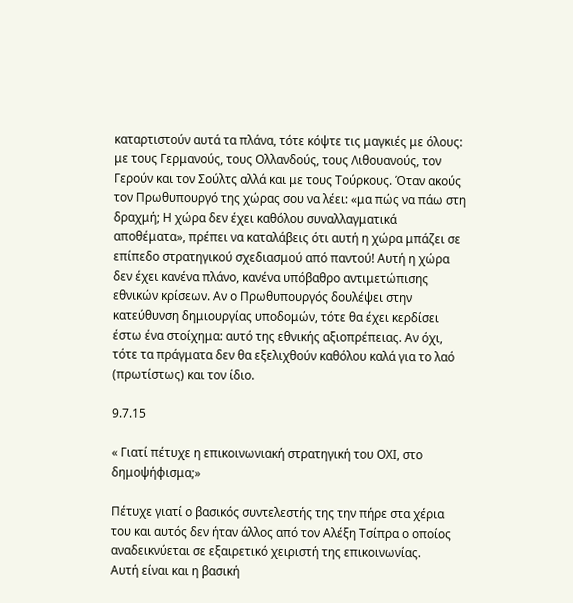καταρτιστούν αυτά τα πλάνα, τότε κόψτε τις μαγκιές με όλους: με τους Γερμανούς, τους Ολλανδούς, τους Λιθουανούς, τον Γερούν και τον Σούλτς αλλά και με τους Τούρκους. Όταν ακούς τον Πρωθυπουργό της χώρας σου να λέει: «μα πώς να πάω στη δραχμή; Η χώρα δεν έχει καθόλου συναλλαγματικά αποθέματα», πρέπει να καταλάβεις ότι αυτή η χώρα μπάζει σε επίπεδο στρατηγικού σχεδιασμού από παντού! Αυτή η χώρα δεν έχει κανένα πλάνο, κανένα υπόβαθρο αντιμετώπισης εθνικών κρίσεων. Αν ο Πρωθυπουργός δουλέψει στην κατεύθυνση δημιουργίας υποδομών, τότε θα έχει κερδίσει έστω ένα στοίχημα: αυτό της εθνικής αξιοπρέπειας. Αν όχι, τότε τα πράγματα δεν θα εξελιχθούν καθόλου καλά για το λαό (πρωτίστως) και τον ίδιο.

9.7.15

« Γιατί πέτυχε η επικοινωνιακή στρατηγική του ΟΧΙ, στο δημοψήφισμα;»

Πέτυχε γιατί ο βασικός συντελεστής της την πήρε στα χέρια του και αυτός δεν ήταν άλλος από τον Αλέξη Τσίπρα ο οποίος αναδεικνύεται σε εξαιρετικό χειριστή της επικοινωνίας.
Αυτή είναι και η βασική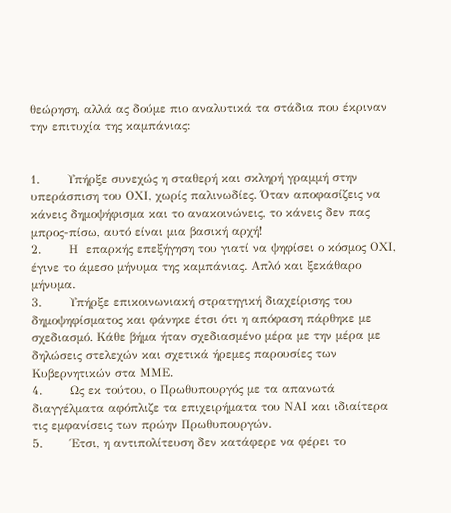θεώρηση, αλλά ας δούμε πιο αναλυτικά τα στάδια που έκριναν την επιτυχία της καμπάνιας:


1.       Υπήρξε συνεχώς η σταθερή και σκληρή γραμμή στην υπεράσπιση του ΟΧΙ, χωρίς παλινωδίες. Όταν αποφασίζεις να κάνεις δημοψήφισμα και το ανακοινώνεις, το κάνεις δεν πας μπρος-πίσω, αυτό είναι μια βασική αρχή!
2.       Η  επαρκής επεξήγηση του γιατί να ψηφίσει ο κόσμος ΟΧΙ, έγινε το άμεσο μήνυμα της καμπάνιας. Απλό και ξεκάθαρο μήνυμα.
3.       Υπήρξε επικοινωνιακή στρατηγική διαχείρισης του δημοψηφίσματος και φάνηκε έτσι ότι η απόφαση πάρθηκε με  σχεδιασμό. Κάθε βήμα ήταν σχεδιασμένο μέρα με την μέρα με δηλώσεις στελεχών και σχετικά ήρεμες παρουσίες των Κυβερνητικών στα ΜΜΕ.
4.       Ως εκ τούτου, ο Πρωθυπουργός με τα απανωτά διαγγέλματα αφόπλιζε τα επιχειρήματα του ΝΑΙ και ιδιαίτερα τις εμφανίσεις των πρώην Πρωθυπουργών.
5.       Έτσι, η αντιπολίτευση δεν κατάφερε να φέρει το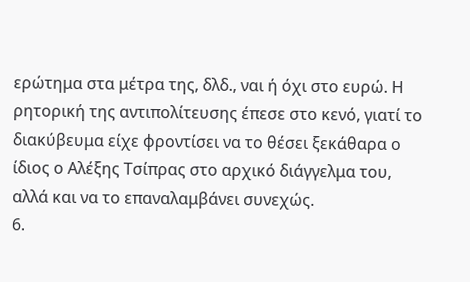ερώτημα στα μέτρα της, δλδ., ναι ή όχι στο ευρώ. Η ρητορική της αντιπολίτευσης έπεσε στο κενό, γιατί το διακύβευμα είχε φροντίσει να το θέσει ξεκάθαρα ο ίδιος ο Αλέξης Τσίπρας στο αρχικό διάγγελμα του, αλλά και να το επαναλαμβάνει συνεχώς.
6.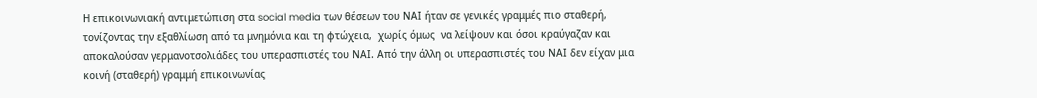Η επικοινωνιακή αντιμετώπιση στα social media των θέσεων του ΝΑΙ ήταν σε γενικές γραμμές πιο σταθερή, τονίζοντας την εξαθλίωση από τα μνημόνια και τη φτώχεια,  χωρίς όμως  να λείψουν και όσοι κραύγαζαν και αποκαλούσαν γερμανοτσολιάδες του υπερασπιστές του ΝΑΙ. Από την άλλη οι υπερασπιστές του ΝΑΙ δεν είχαν μια κοινή (σταθερή) γραμμή επικοινωνίας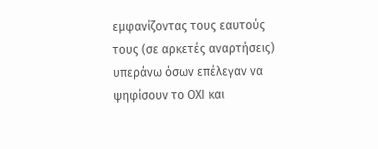εμφανίζοντας τους εαυτούς τους (σε αρκετές αναρτήσεις) υπεράνω όσων επέλεγαν να ψηφίσουν το ΟΧΙ και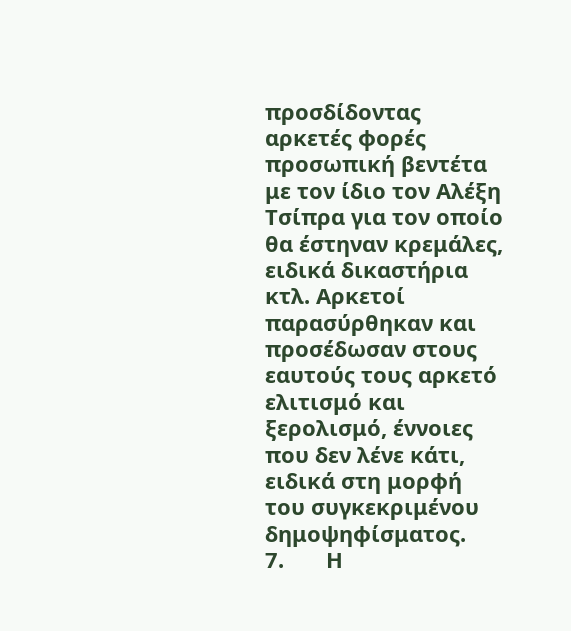προσδίδοντας αρκετές φορές προσωπική βεντέτα με τον ίδιο τον Αλέξη Τσίπρα για τον οποίο θα έστηναν κρεμάλες, ειδικά δικαστήρια κτλ. Αρκετοί παρασύρθηκαν και προσέδωσαν στους εαυτούς τους αρκετό ελιτισμό και ξερολισμό, έννοιες που δεν λένε κάτι, ειδικά στη μορφή του συγκεκριμένου δημοψηφίσματος.
7.       Η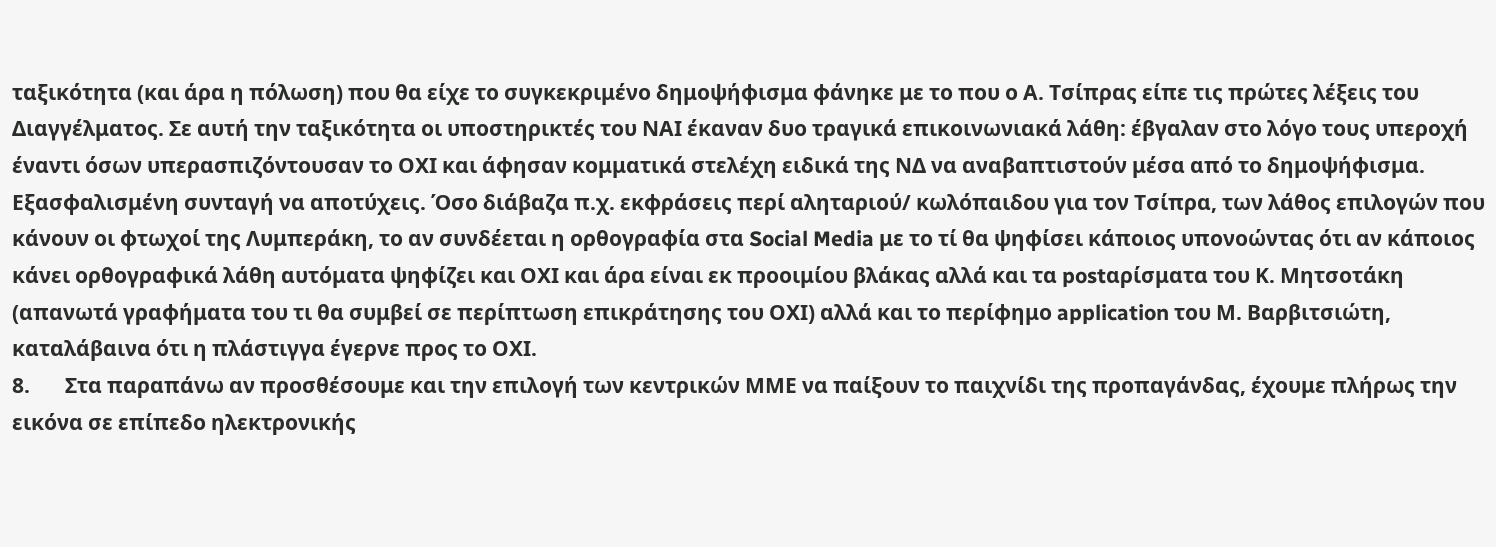ταξικότητα (και άρα η πόλωση) που θα είχε το συγκεκριμένο δημοψήφισμα φάνηκε με το που ο Α. Τσίπρας είπε τις πρώτες λέξεις του Διαγγέλματος. Σε αυτή την ταξικότητα οι υποστηρικτές του ΝΑΙ έκαναν δυο τραγικά επικοινωνιακά λάθη: έβγαλαν στο λόγο τους υπεροχή έναντι όσων υπερασπιζόντουσαν το ΟΧΙ και άφησαν κομματικά στελέχη ειδικά της ΝΔ να αναβαπτιστούν μέσα από το δημοψήφισμα. Εξασφαλισμένη συνταγή να αποτύχεις. Όσο διάβαζα π.χ. εκφράσεις περί αληταριού/ κωλόπαιδου για τον Τσίπρα, των λάθος επιλογών που κάνουν οι φτωχοί της Λυμπεράκη, το αν συνδέεται η ορθογραφία στα Social Media με το τί θα ψηφίσει κάποιος υπονοώντας ότι αν κάποιος κάνει ορθογραφικά λάθη αυτόματα ψηφίζει και ΟΧΙ και άρα είναι εκ προοιμίου βλάκας αλλά και τα postαρίσματα του Κ. Μητσοτάκη (απανωτά γραφήματα του τι θα συμβεί σε περίπτωση επικράτησης του ΟΧΙ) αλλά και το περίφημο application του Μ. Βαρβιτσιώτη, καταλάβαινα ότι η πλάστιγγα έγερνε προς το ΟΧΙ.
8.       Στα παραπάνω αν προσθέσουμε και την επιλογή των κεντρικών ΜΜΕ να παίξουν το παιχνίδι της προπαγάνδας, έχουμε πλήρως την εικόνα σε επίπεδο ηλεκτρονικής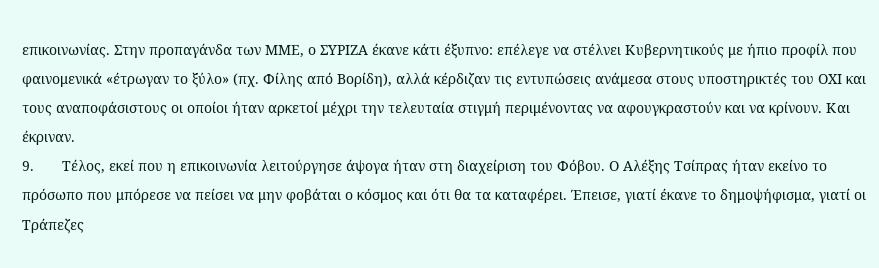επικοινωνίας. Στην προπαγάνδα των ΜΜΕ, ο ΣΥΡΙΖΑ έκανε κάτι έξυπνο: επέλεγε να στέλνει Κυβερνητικούς με ήπιο προφίλ που φαινομενικά «έτρωγαν το ξύλο» (πχ. Φίλης από Βορίδη), αλλά κέρδιζαν τις εντυπώσεις ανάμεσα στους υποστηρικτές του ΟΧΙ και τους αναποφάσιστους οι οποίοι ήταν αρκετοί μέχρι την τελευταία στιγμή περιμένοντας να αφουγκραστούν και να κρίνουν. Και έκριναν.
9.       Τέλος, εκεί που η επικοινωνία λειτούργησε άψογα ήταν στη διαχείριση του Φόβου. Ο Αλέξης Τσίπρας ήταν εκείνο το πρόσωπο που μπόρεσε να πείσει να μην φοβάται ο κόσμος και ότι θα τα καταφέρει. Έπεισε, γιατί έκανε το δημοψήφισμα, γιατί οι Τράπεζες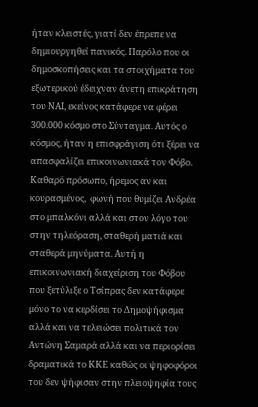ήταν κλειστές, γιατί δεν έπρεπε να δημιουργηθεί πανικός. Παρόλο που οι δημοσκοπήσεις και τα στοιχήματα του εξωτερικού έδειχναν άνετη επικράτηση του ΝΑΙ, εκείνος κατάφερε να φέρει 300.000 κόσμο στο Σύνταγμα. Αυτός ο κόσμος, ήταν η επισφράγιση ότι ξέρει να απασφαλίζει επικοινωνιακά τον Φόβο. Καθαρό πρόσωπο, ήρεμος αν και κουρασμένος,  φωνή που θυμίζει Ανδρέα στο μπαλκόνι αλλά και στον λόγο του στην τηλεόραση, σταθερή ματιά και σταθερά μηνύματα. Αυτή η επικοινωνιακή διαχείριση του Φόβου που ξετύλιξε ο Τσίπρας δεν κατάφερε μόνο το να κερδίσει το Δημοψήφισμα αλλά και να τελειώσει πολιτικά τον Αντώνη Σαμαρά αλλά και να περιορίσει δραματικά το ΚΚΕ καθώς οι ψηφοφόροι του δεν ψήφισαν στην πλειοψηφία τους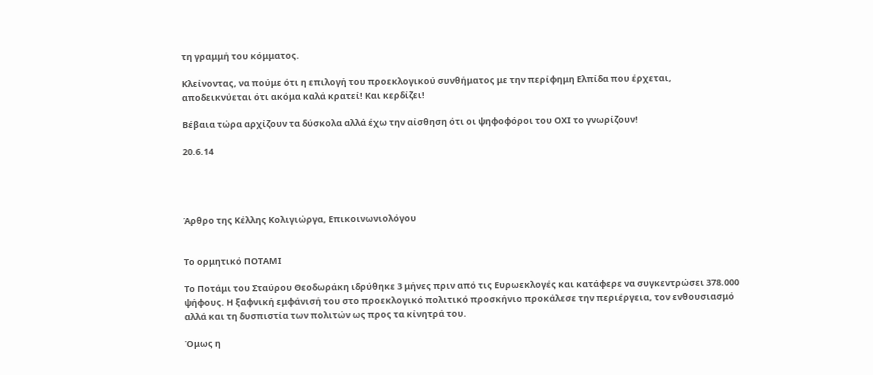τη γραμμή του κόμματος.

Κλείνοντας, να πούμε ότι η επιλογή του προεκλογικού συνθήματος με την περίφημη Ελπίδα που έρχεται, αποδεικνύεται ότι ακόμα καλά κρατεί! Και κερδίζει!

Βέβαια τώρα αρχίζουν τα δύσκολα αλλά έχω την αίσθηση ότι οι ψηφοφόροι του ΟΧΙ το γνωρίζουν!

20.6.14




Άρθρο της Κέλλης Κολιγιώργα, Επικοινωνιολόγου


Το ορμητικό ΠΟΤΑΜΙ

Το Ποτάμι του Σταύρου Θεοδωράκη ιδρύθηκε 3 μήνες πριν από τις Ευρωεκλογές και κατάφερε να συγκεντρώσει 378.000 ψήφους. Η ξαφνική εμφάνισή του στο προεκλογικό πολιτικό προσκήνιο προκάλεσε την περιέργεια, τον ενθουσιασμό αλλά και τη δυσπιστία των πολιτών ως προς τα κίνητρά του.

Όμως η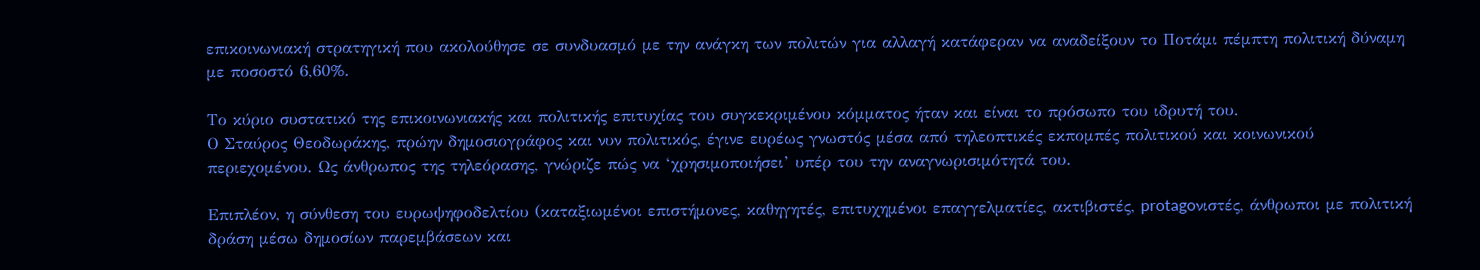επικοινωνιακή στρατηγική που ακολούθησε σε συνδυασμό με την ανάγκη των πολιτών για αλλαγή κατάφεραν να αναδείξουν το Ποτάμι πέμπτη πολιτική δύναμη με ποσοστό 6,60%.

Το κύριο συστατικό της επικοινωνιακής και πολιτικής επιτυχίας του συγκεκριμένου κόμματος ήταν και είναι το πρόσωπο του ιδρυτή του.
Ο Σταύρος Θεοδωράκης, πρώην δημοσιογράφος και νυν πολιτικός, έγινε ευρέως γνωστός μέσα από τηλεοπτικές εκπομπές πολιτικού και κοινωνικού περιεχομένου. Ως άνθρωπος της τηλεόρασης, γνώριζε πώς να ‘χρησιμοποιήσει’ υπέρ του την αναγνωρισιμότητά του.

Επιπλέον, η σύνθεση του ευρωψηφοδελτίου (καταξιωμένοι επιστήμονες, καθηγητές, επιτυχημένοι επαγγελματίες, ακτιβιστές, protagoνιστές, άνθρωποι με πολιτική δράση μέσω δημοσίων παρεμβάσεων και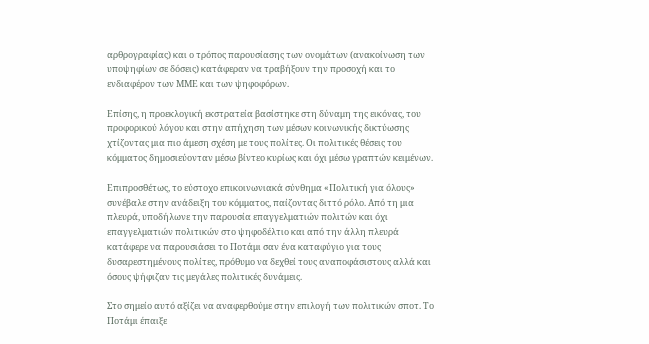αρθρογραφίας) και ο τρόπος παρουσίασης των ονομάτων (ανακοίνωση των υποψηφίων σε δόσεις) κατάφεραν να τραβήξουν την προσοχή και το ενδιαφέρον των ΜΜΕ και των ψηφοφόρων.

Επίσης, η προεκλογική εκστρατεία βασίστηκε στη δύναμη της εικόνας, του προφορικού λόγου και στην απήχηση των μέσων κοινωνικής δικτύωσης χτίζοντας μια πιο άμεση σχέση με τους πολίτες. Οι πολιτικές θέσεις του κόμματος δημοσιεύονταν μέσω βίντεο κυρίως και όχι μέσω γραπτών κειμένων.

Επιπροσθέτως, το εύστοχο επικοινωνιακά σύνθημα «Πολιτική για όλους» συνέβαλε στην ανάδειξη του κόμματος, παίζοντας διττό ρόλο. Από τη μια πλευρά, υποδήλωνε την παρουσία επαγγελματιών πολιτών και όχι επαγγελματιών πολιτικών στο ψηφοδέλτιο και από την άλλη πλευρά κατάφερε να παρουσιάσει το Ποτάμι σαν ένα καταφύγιο για τους δυσαρεστημένους πολίτες, πρόθυμο να δεχθεί τους αναποφάσιστους αλλά και όσους ψήφιζαν τις μεγάλες πολιτικές δυνάμεις.

Στο σημείο αυτό αξίζει να αναφερθούμε στην επιλογή των πολιτικών σποτ. Το Ποτάμι έπαιξε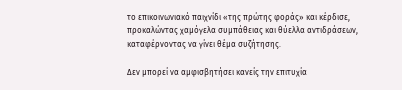το επικοινωνιακό παιχνίδι «της πρώτης φοράς» και κέρδισε, προκαλώντας χαμόγελα συμπάθειας και θύελλα αντιδράσεων, καταφέρνοντας να γίνει θέμα συζήτησης.

Δεν μπορεί να αμφισβητήσει κανείς την επιτυχία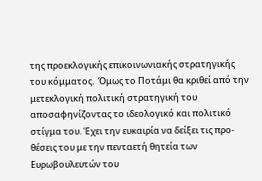της προεκλογικής επικοινωνιακής στρατηγικής του κόμματος.  Όμως το Ποτάμι θα κριθεί από την μετεκλογική πολιτική στρατηγική του αποσαφηνίζοντας το ιδεολογικό και πολιτικό στίγμα του. Έχει την ευκαιρία να δείξει τις προ-θέσεις του με την πενταετή θητεία των Ευρωβουλευτών του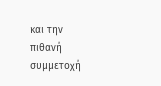και την πιθανή συμμετοχή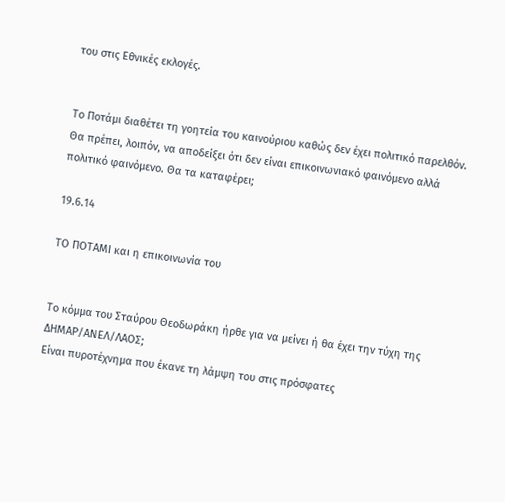του στις Εθνικές εκλογές.


Το Ποτάμι διαθέτει τη γοητεία του καινούριου καθώς δεν έχει πολιτικό παρελθόν. Θα πρέπει, λοιπόν, να αποδείξει ότι δεν είναι επικοινωνιακό φαινόμενο αλλά πολιτικό φαινόμενο. Θα τα καταφέρει;

19.6.14

ΤΟ ΠΟΤΑΜΙ και η επικοινωνία του


Το κόμμα του Σταύρου Θεοδωράκη ήρθε για να μείνει ή θα έχει την τύχη της ΔΗΜΑΡ/ΑΝΕΛ/ΛΑΟΣ;
Είναι πυροτέχνημα που έκανε τη λάμψη του στις πρόσφατες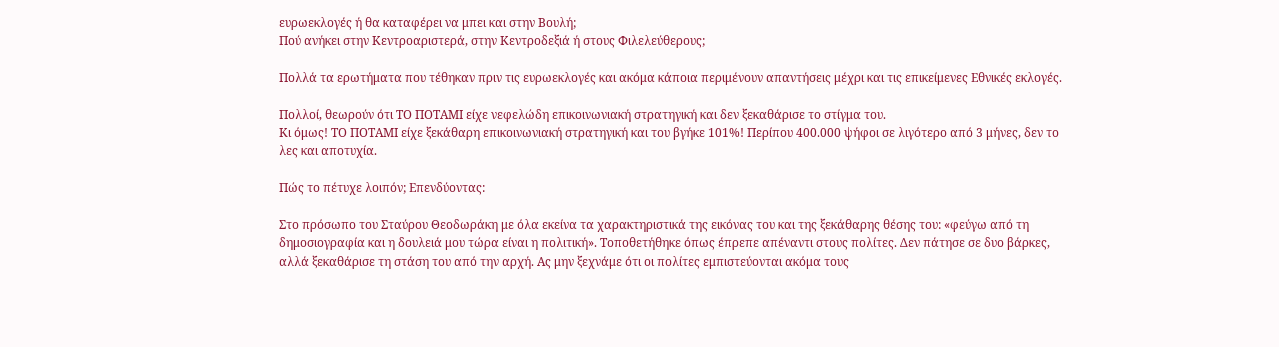ευρωεκλογές ή θα καταφέρει να μπει και στην Βουλή;
Πού ανήκει στην Κεντροαριστερά, στην Κεντροδεξιά ή στους Φιλελεύθερους;

Πολλά τα ερωτήματα που τέθηκαν πριν τις ευρωεκλογές και ακόμα κάποια περιμένουν απαντήσεις μέχρι και τις επικείμενες Εθνικές εκλογές.

Πολλοί, θεωρούν ότι ΤΟ ΠΟΤΑΜΙ είχε νεφελώδη επικοινωνιακή στρατηγική και δεν ξεκαθάρισε το στίγμα του.
Κι όμως! ΤΟ ΠΟΤΑΜΙ είχε ξεκάθαρη επικοινωνιακή στρατηγική και του βγήκε 101%! Περίπου 400.000 ψήφοι σε λιγότερο από 3 μήνες, δεν το λες και αποτυχία.

Πώς το πέτυχε λοιπόν; Επενδύοντας:

Στο πρόσωπο του Σταύρου Θεοδωράκη με όλα εκείνα τα χαρακτηριστικά της εικόνας του και της ξεκάθαρης θέσης του: «φεύγω από τη δημοσιογραφία και η δουλειά μου τώρα είναι η πολιτική». Τοποθετήθηκε όπως έπρεπε απέναντι στους πολίτες. Δεν πάτησε σε δυο βάρκες, αλλά ξεκαθάρισε τη στάση του από την αρχή. Ας μην ξεχνάμε ότι οι πολίτες εμπιστεύονται ακόμα τους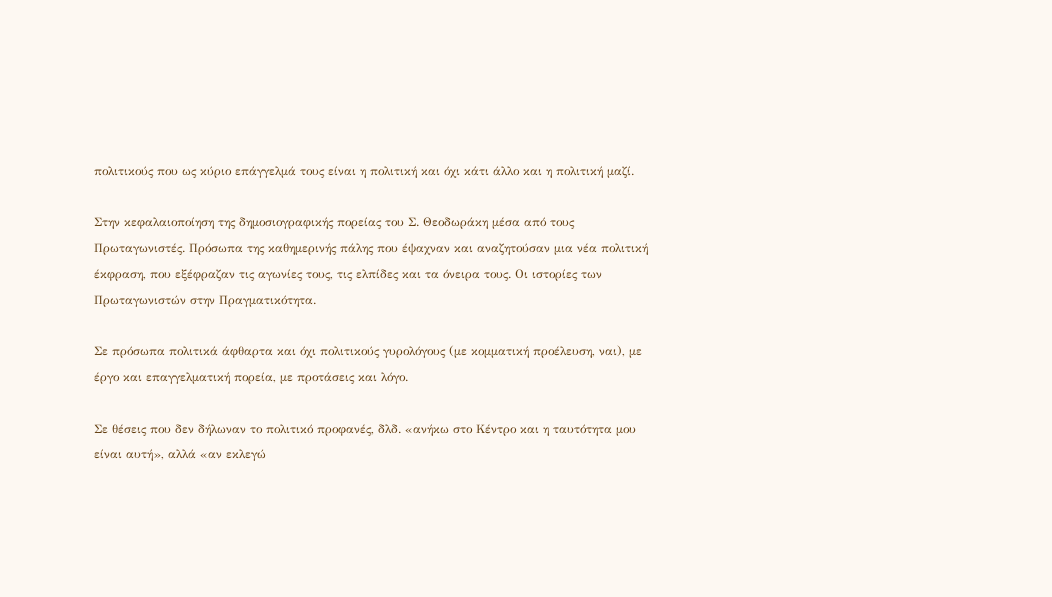πολιτικούς που ως κύριο επάγγελμά τους είναι η πολιτική και όχι κάτι άλλο και η πολιτική μαζί.

Στην κεφαλαιοποίηση της δημοσιογραφικής πορείας του Σ. Θεοδωράκη μέσα από τους Πρωταγωνιστές. Πρόσωπα της καθημερινής πάλης που έψαχναν και αναζητούσαν μια νέα πολιτική έκφραση, που εξέφραζαν τις αγωνίες τους, τις ελπίδες και τα όνειρα τους. Οι ιστορίες των Πρωταγωνιστών στην Πραγματικότητα.

Σε πρόσωπα πολιτικά άφθαρτα και όχι πολιτικούς γυρολόγους (με κομματική προέλευση, ναι), με έργο και επαγγελματική πορεία, με προτάσεις και λόγο.

Σε θέσεις που δεν δήλωναν το πολιτικό προφανές, δλδ. «ανήκω στο Κέντρο και η ταυτότητα μου είναι αυτή», αλλά «αν εκλεγώ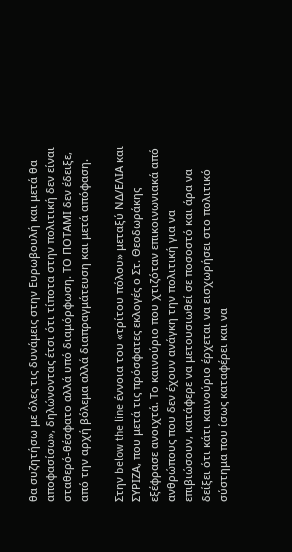θα συζητήσω με όλες τις δυνάμεις στην Ευρωβουλή και μετά θα αποφασίσω», δηλώνοντας έτσι ότι τίποτα στην πολιτική δεν είναι σταθερό-θέσφατο αλλά υπό διαμόρφωση. ΤΟ ΠΟΤΑΜΙ δεν έδειξε, από την αρχή βόλεμα αλλά διαπραγμάτευση και μετά απόφαση.

Στην below the line έννοια του «τρίτου πόλου» μεταξύ ΝΔ/ΕΛΙΑ και ΣΥΡΙΖΑ, που μετά τις πρόσφατες εκλογές ο Στ. Θεοδωράκης εξέφρασε ανοιχτά. Το καινούριο που χτιζόταν επικοινωνιακά από ανθρώπους που δεν έχουν ανάγκη την πολιτική για να επιβιώσουν, κατάφερε να μετουσιωθεί σε ποσοστό και άρα να δείξει ότι κάτι καινούριο έρχεται να εισχωρήσει στο πολιτικό σύστημα που ίσως καταφέρει και να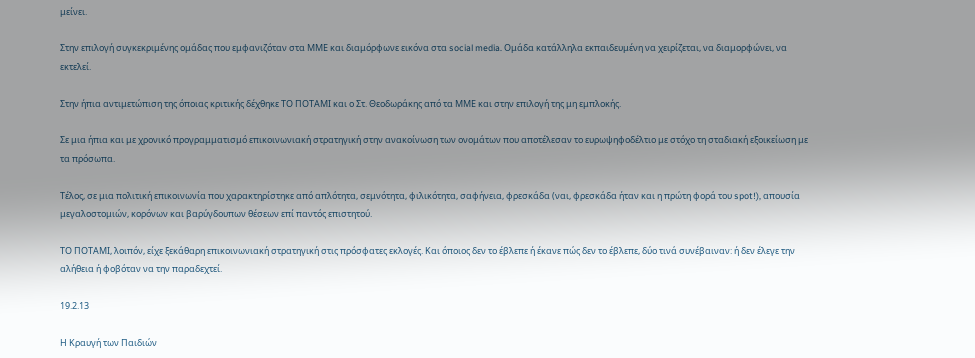μείνει.

Στην επιλογή συγκεκριμένης ομάδας που εμφανιζόταν στα ΜΜΕ και διαμόρφωνε εικόνα στα social media. Ομάδα κατάλληλα εκπαιδευμένη να χειρίζεται, να διαμορφώνει, να εκτελεί.

Στην ήπια αντιμετώπιση της όποιας κριτικής δέχθηκε ΤΟ ΠΟΤΑΜΙ και ο Στ. Θεοδωράκης από τα ΜΜΕ και στην επιλογή της μη εμπλοκής.

Σε μια ήπια και με χρονικό προγραμματισμό επικοινωνιακή στρατηγική στην ανακοίνωση των ονομάτων που αποτέλεσαν το ευρωψηφοδέλτιο με στόχο τη σταδιακή εξοικείωση με τα πρόσωπα.

Τέλος, σε μια πολιτική επικοινωνία που χαρακτηρίστηκε από απλότητα, σεμνότητα, φιλικότητα, σαφήνεια, φρεσκάδα (ναι, φρεσκάδα ήταν και η πρώτη φορά του spot!), απουσία μεγαλοστομιών, κορόνων και βαρύγδουπων θέσεων επί παντός επιστητού.

ΤΟ ΠΟΤΑΜΙ, λοιπόν, είχε ξεκάθαρη επικοινωνιακή στρατηγική στις πρόσφατες εκλογές. Και όποιος δεν το έβλεπε ή έκανε πώς δεν το έβλεπε, δύο τινά συνέβαιναν: ή δεν έλεγε την αλήθεια ή φοβόταν να την παραδεχτεί.

19.2.13

Η Κραυγή των Παιδιών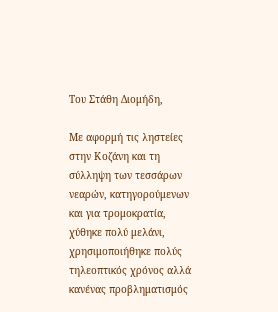Του Στάθη Διομήδη,

Με αφορμή τις ληστείες στην Κοζάνη και τη σύλληψη των τεσσάρων νεαρών, κατηγορούμενων και για τρομοκρατία, χύθηκε πολύ μελάνι, χρησιμοποιήθηκε πολύς τηλεοπτικός χρόνος αλλά κανένας προβληματισμός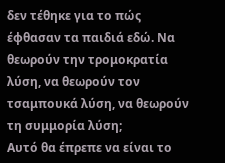δεν τέθηκε για το πώς έφθασαν τα παιδιά εδώ. Να θεωρούν την τρομοκρατία λύση, να θεωρούν τον τσαμπουκά λύση, να θεωρούν τη συμμορία λύση;
Αυτό θα έπρεπε να είναι το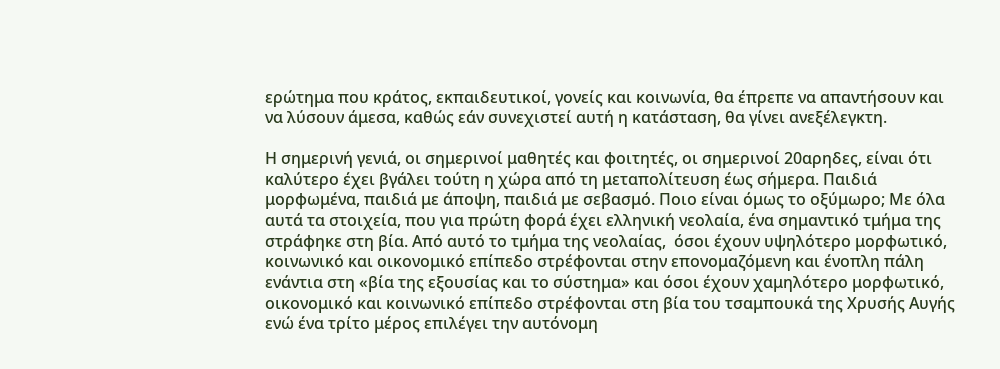ερώτημα που κράτος, εκπαιδευτικοί, γονείς και κοινωνία, θα έπρεπε να απαντήσουν και να λύσουν άμεσα, καθώς εάν συνεχιστεί αυτή η κατάσταση, θα γίνει ανεξέλεγκτη.

Η σημερινή γενιά, οι σημερινοί μαθητές και φοιτητές, οι σημερινοί 20αρηδες, είναι ότι καλύτερο έχει βγάλει τούτη η χώρα από τη μεταπολίτευση έως σήμερα. Παιδιά μορφωμένα, παιδιά με άποψη, παιδιά με σεβασμό. Ποιο είναι όμως το οξύμωρο; Με όλα αυτά τα στοιχεία, που για πρώτη φορά έχει ελληνική νεολαία, ένα σημαντικό τμήμα της στράφηκε στη βία. Από αυτό το τμήμα της νεολαίας,  όσοι έχουν υψηλότερο μορφωτικό, κοινωνικό και οικονομικό επίπεδο στρέφονται στην επονομαζόμενη και ένοπλη πάλη ενάντια στη «βία της εξουσίας και το σύστημα» και όσοι έχουν χαμηλότερο μορφωτικό, οικονομικό και κοινωνικό επίπεδο στρέφονται στη βία του τσαμπουκά της Χρυσής Αυγής ενώ ένα τρίτο μέρος επιλέγει την αυτόνομη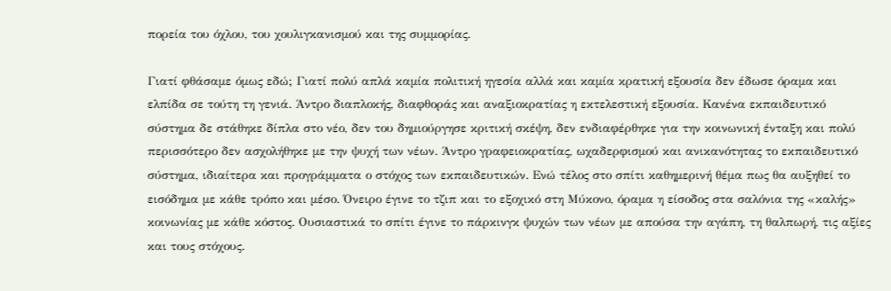πορεία του όχλου, του χουλιγκανισμού και της συμμορίας.

Γιατί φθάσαμε όμως εδώ; Γιατί πολύ απλά καμία πολιτική ηγεσία αλλά και καμία κρατική εξουσία δεν έδωσε όραμα και ελπίδα σε τούτη τη γενιά. Άντρο διαπλοκής, διαφθοράς και αναξιοκρατίας η εκτελεστική εξουσία. Κανένα εκπαιδευτικό σύστημα δε στάθηκε δίπλα στο νέο, δεν του δημιούργησε κριτική σκέψη, δεν ενδιαφέρθηκε για την κοινωνική ένταξη και πολύ περισσότερο δεν ασχολήθηκε με την ψυχή των νέων. Άντρο γραφειοκρατίας, ωχαδερφισμού και ανικανότητας το εκπαιδευτικό σύστημα, ιδιαίτερα και προγράμματα ο στόχος των εκπαιδευτικών. Ενώ τέλος στο σπίτι καθημερινή θέμα πως θα αυξηθεί το εισόδημα με κάθε τρόπο και μέσο. Όνειρο έγινε το τζιπ και το εξοχικό στη Μύκονο, όραμα η είσοδος στα σαλόνια της «καλής» κοινωνίας με κάθε κόστος. Ουσιαστικά το σπίτι έγινε το πάρκινγκ ψυχών των νέων με απούσα την αγάπη, τη θαλπωρή, τις αξίες και τους στόχους.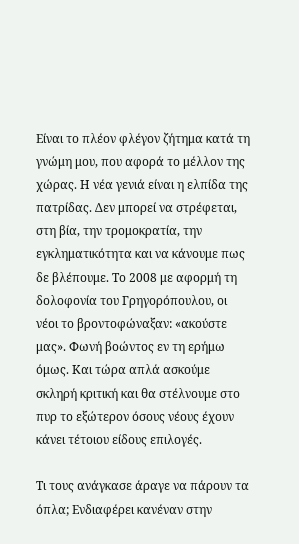Είναι το πλέον φλέγον ζήτημα κατά τη γνώμη μου, που αφορά το μέλλον της χώρας. Η νέα γενιά είναι η ελπίδα της πατρίδας. Δεν μπορεί να στρέφεται, στη βία, την τρομοκρατία, την εγκληματικότητα και να κάνουμε πως δε βλέπουμε. Το 2008 με αφορμή τη δολοφονία του Γρηγορόπουλου, οι νέοι το βροντοφώναξαν: «ακούστε μας». Φωνή βοώντος εν τη ερήμω όμως. Και τώρα απλά ασκούμε σκληρή κριτική και θα στέλνουμε στο πυρ το εξώτερον όσους νέους έχουν κάνει τέτοιου είδους επιλογές.

Τι τους ανάγκασε άραγε να πάρουν τα όπλα; Ενδιαφέρει κανέναν στην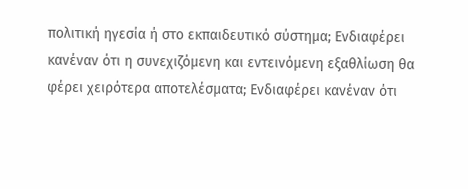πολιτική ηγεσία ή στο εκπαιδευτικό σύστημα; Ενδιαφέρει κανέναν ότι η συνεχιζόμενη και εντεινόμενη εξαθλίωση θα φέρει χειρότερα αποτελέσματα; Ενδιαφέρει κανέναν ότι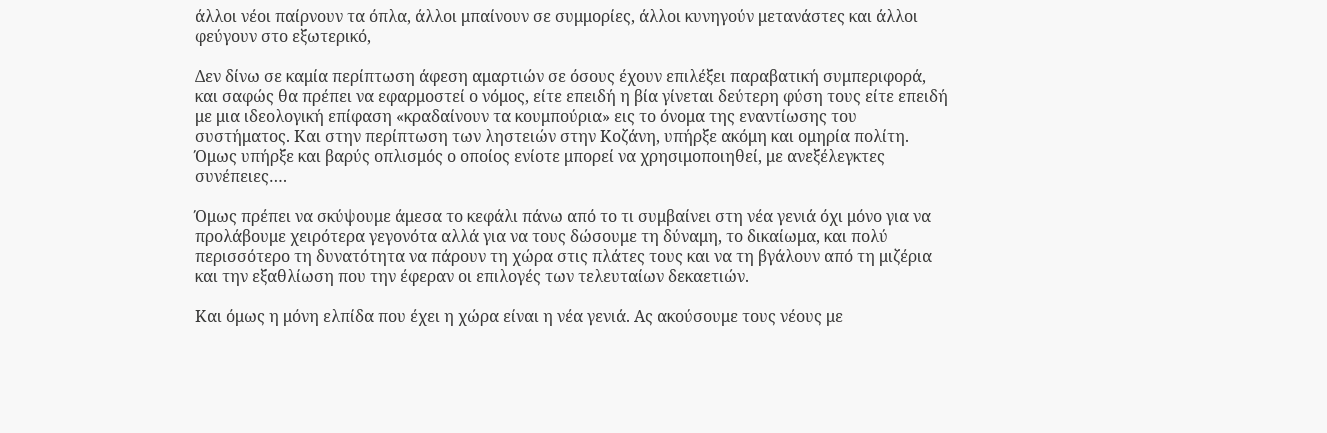άλλοι νέοι παίρνουν τα όπλα, άλλοι μπαίνουν σε συμμορίες, άλλοι κυνηγούν μετανάστες και άλλοι φεύγουν στο εξωτερικό,

Δεν δίνω σε καμία περίπτωση άφεση αμαρτιών σε όσους έχουν επιλέξει παραβατική συμπεριφορά, και σαφώς θα πρέπει να εφαρμοστεί ο νόμος, είτε επειδή η βία γίνεται δεύτερη φύση τους είτε επειδή με μια ιδεολογική επίφαση «κραδαίνουν τα κουμπούρια» εις το όνομα της εναντίωσης του συστήματος. Και στην περίπτωση των ληστειών στην Κοζάνη, υπήρξε ακόμη και ομηρία πολίτη. Όμως υπήρξε και βαρύς οπλισμός ο οποίος ενίοτε μπορεί να χρησιμοποιηθεί, με ανεξέλεγκτες συνέπειες….

Όμως πρέπει να σκύψουμε άμεσα το κεφάλι πάνω από το τι συμβαίνει στη νέα γενιά όχι μόνο για να προλάβουμε χειρότερα γεγονότα αλλά για να τους δώσουμε τη δύναμη, το δικαίωμα, και πολύ περισσότερο τη δυνατότητα να πάρουν τη χώρα στις πλάτες τους και να τη βγάλουν από τη μιζέρια και την εξαθλίωση που την έφεραν οι επιλογές των τελευταίων δεκαετιών.

Και όμως η μόνη ελπίδα που έχει η χώρα είναι η νέα γενιά. Ας ακούσουμε τους νέους με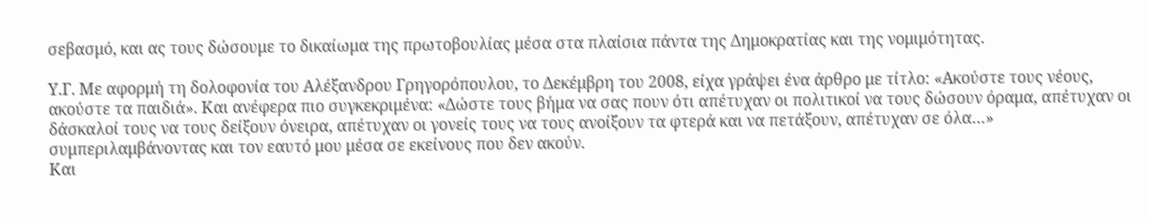σεβασμό, και ας τους δώσουμε το δικαίωμα της πρωτοβουλίας μέσα στα πλαίσια πάντα της Δημοκρατίας και της νομιμότητας.

Υ.Γ. Με αφορμή τη δολοφονία του Αλέξανδρου Γρηγορόπουλου, το Δεκέμβρη του 2008, είχα γράψει ένα άρθρο με τίτλο: «Ακούστε τους νέους, ακούστε τα παιδιά». Και ανέφερα πιο συγκεκριμένα: «Δώστε τους βήμα να σας πουν ότι απέτυχαν οι πολιτικοί να τους δώσουν όραμα, απέτυχαν οι δάσκαλοί τους να τους δείξουν όνειρα, απέτυχαν οι γονείς τους να τους ανοίξουν τα φτερά και να πετάξουν, απέτυχαν σε όλα…» συμπεριλαμβάνοντας και τον εαυτό μου μέσα σε εκείνους που δεν ακούν.
Και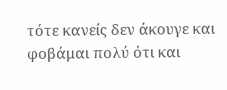τότε κανείς δεν άκουγε και φοβάμαι πολύ ότι και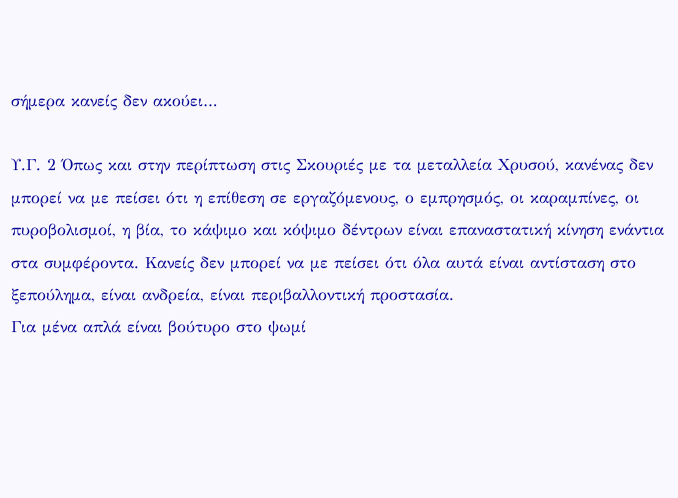σήμερα κανείς δεν ακούει…

Υ.Γ. 2 Όπως και στην περίπτωση στις Σκουριές με τα μεταλλεία Χρυσού, κανένας δεν μπορεί να με πείσει ότι η επίθεση σε εργαζόμενους, ο εμπρησμός, οι καραμπίνες, οι πυροβολισμοί, η βία, το κάψιμο και κόψιμο δέντρων είναι επαναστατική κίνηση ενάντια στα συμφέροντα. Κανείς δεν μπορεί να με πείσει ότι όλα αυτά είναι αντίσταση στο ξεπούλημα, είναι ανδρεία, είναι περιβαλλοντική προστασία.
Για μένα απλά είναι βούτυρο στο ψωμί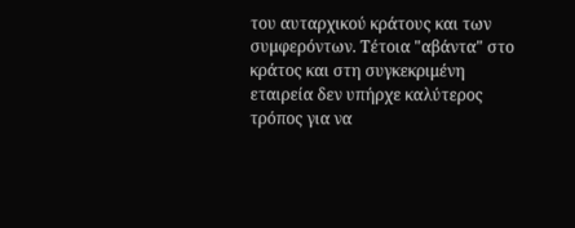του αυταρχικού κράτους και των συμφερόντων. Τέτοια "αβάντα" στο κράτος και στη συγκεκριμένη εταιρεία δεν υπήρχε καλύτερος τρόπος για να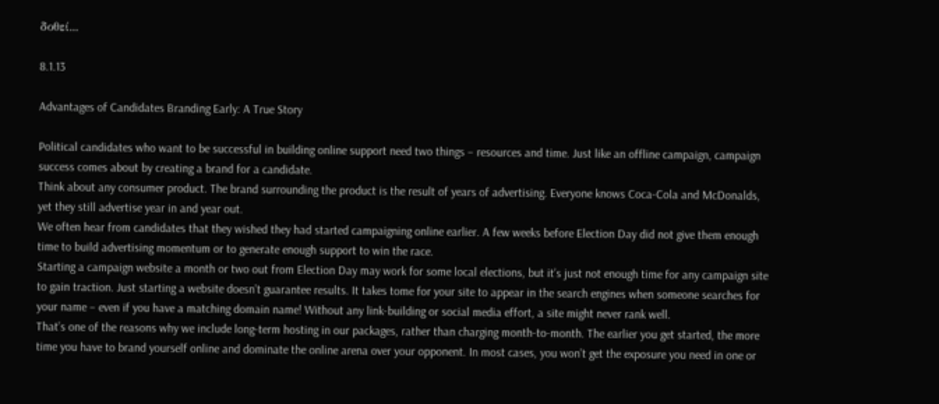δοθεί...

8.1.13

Advantages of Candidates Branding Early: A True Story

Political candidates who want to be successful in building online support need two things – resources and time. Just like an offline campaign, campaign success comes about by creating a brand for a candidate.
Think about any consumer product. The brand surrounding the product is the result of years of advertising. Everyone knows Coca-Cola and McDonalds, yet they still advertise year in and year out.
We often hear from candidates that they wished they had started campaigning online earlier. A few weeks before Election Day did not give them enough time to build advertising momentum or to generate enough support to win the race.
Starting a campaign website a month or two out from Election Day may work for some local elections, but it’s just not enough time for any campaign site to gain traction. Just starting a website doesn’t guarantee results. It takes tome for your site to appear in the search engines when someone searches for your name – even if you have a matching domain name! Without any link-building or social media effort, a site might never rank well.
That’s one of the reasons why we include long-term hosting in our packages, rather than charging month-to-month. The earlier you get started, the more time you have to brand yourself online and dominate the online arena over your opponent. In most cases, you won’t get the exposure you need in one or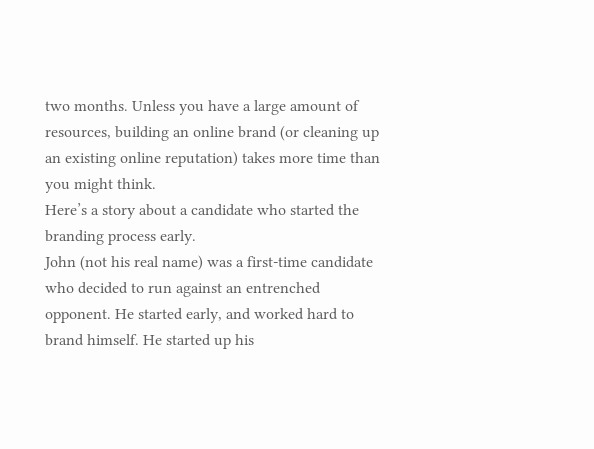two months. Unless you have a large amount of resources, building an online brand (or cleaning up an existing online reputation) takes more time than you might think.
Here’s a story about a candidate who started the branding process early.
John (not his real name) was a first-time candidate who decided to run against an entrenched opponent. He started early, and worked hard to brand himself. He started up his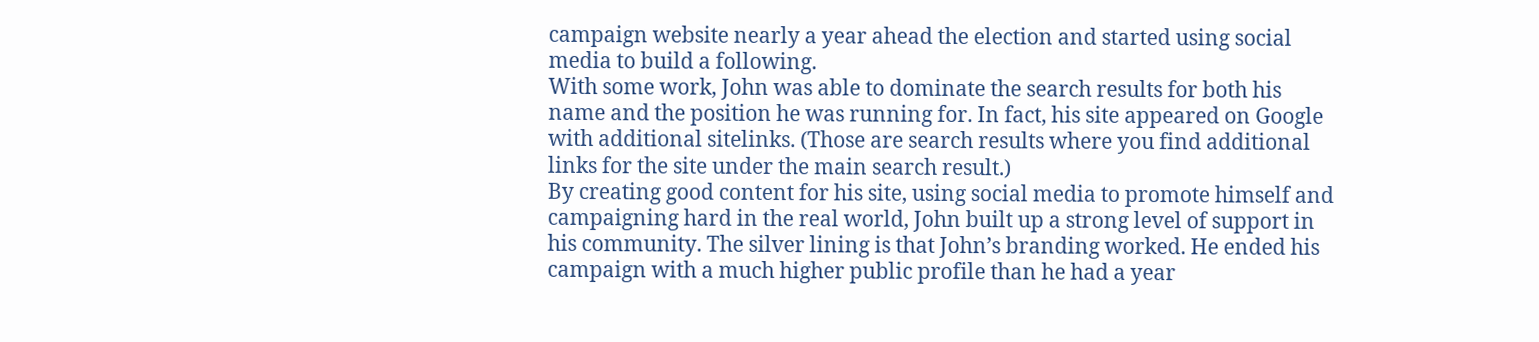campaign website nearly a year ahead the election and started using social media to build a following.
With some work, John was able to dominate the search results for both his name and the position he was running for. In fact, his site appeared on Google with additional sitelinks. (Those are search results where you find additional links for the site under the main search result.)
By creating good content for his site, using social media to promote himself and campaigning hard in the real world, John built up a strong level of support in his community. The silver lining is that John’s branding worked. He ended his campaign with a much higher public profile than he had a year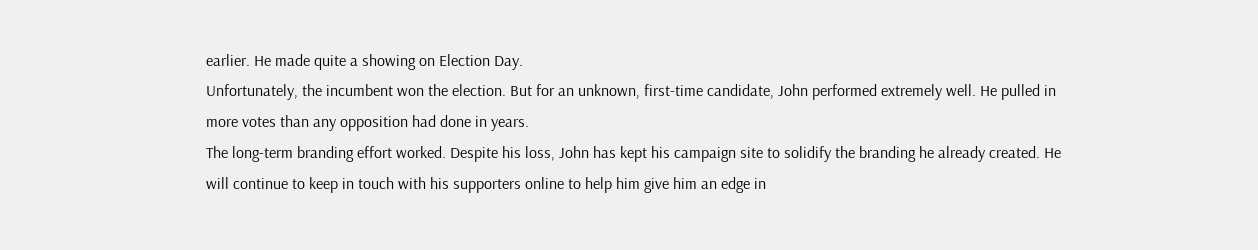earlier. He made quite a showing on Election Day.
Unfortunately, the incumbent won the election. But for an unknown, first-time candidate, John performed extremely well. He pulled in more votes than any opposition had done in years.
The long-term branding effort worked. Despite his loss, John has kept his campaign site to solidify the branding he already created. He will continue to keep in touch with his supporters online to help him give him an edge in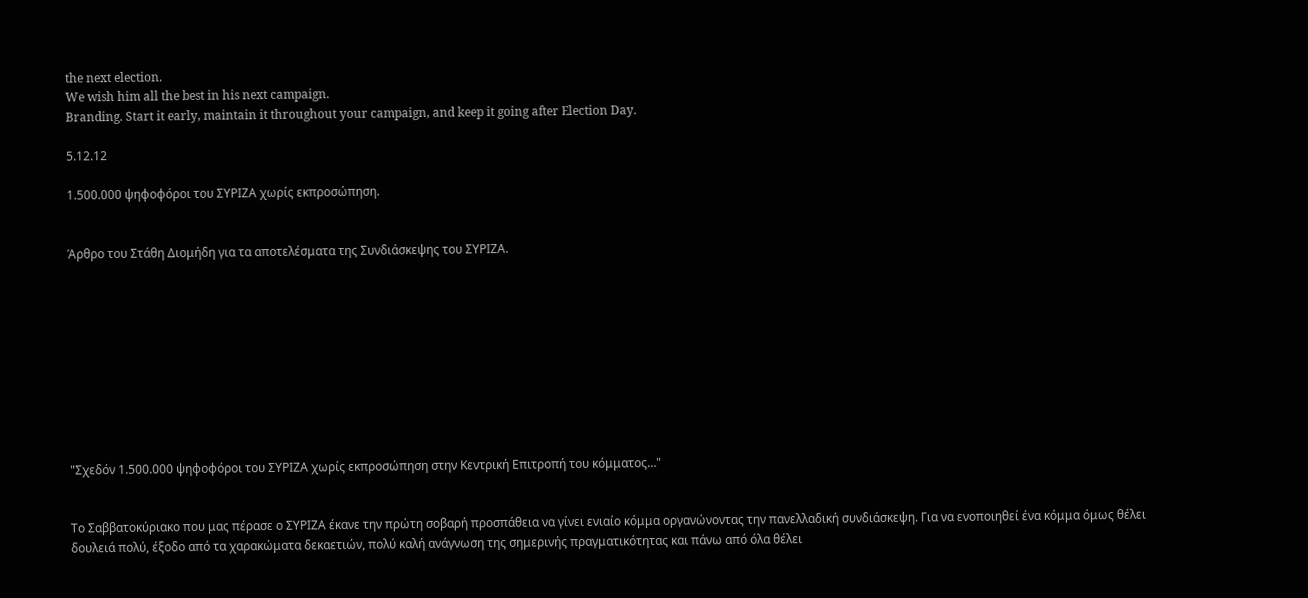the next election.
We wish him all the best in his next campaign.
Branding. Start it early, maintain it throughout your campaign, and keep it going after Election Day.

5.12.12

1.500.000 ψηφοφόροι του ΣΥΡΙΖΑ χωρίς εκπροσώπηση.


Άρθρο του Στάθη Διομήδη για τα αποτελέσματα της Συνδιάσκεψης του ΣΥΡΙΖΑ.










"Σχεδόν 1.500.000 ψηφοφόροι του ΣΥΡΙΖΑ χωρίς εκπροσώπηση στην Κεντρική Επιτροπή του κόμματος…"


Το Σαββατοκύριακο που μας πέρασε ο ΣΥΡΙΖΑ έκανε την πρώτη σοβαρή προσπάθεια να γίνει ενιαίο κόμμα οργανώνοντας την πανελλαδική συνδιάσκεψη. Για να ενοποιηθεί ένα κόμμα όμως θέλει δουλειά πολύ, έξοδο από τα χαρακώματα δεκαετιών, πολύ καλή ανάγνωση της σημερινής πραγματικότητας και πάνω από όλα θέλει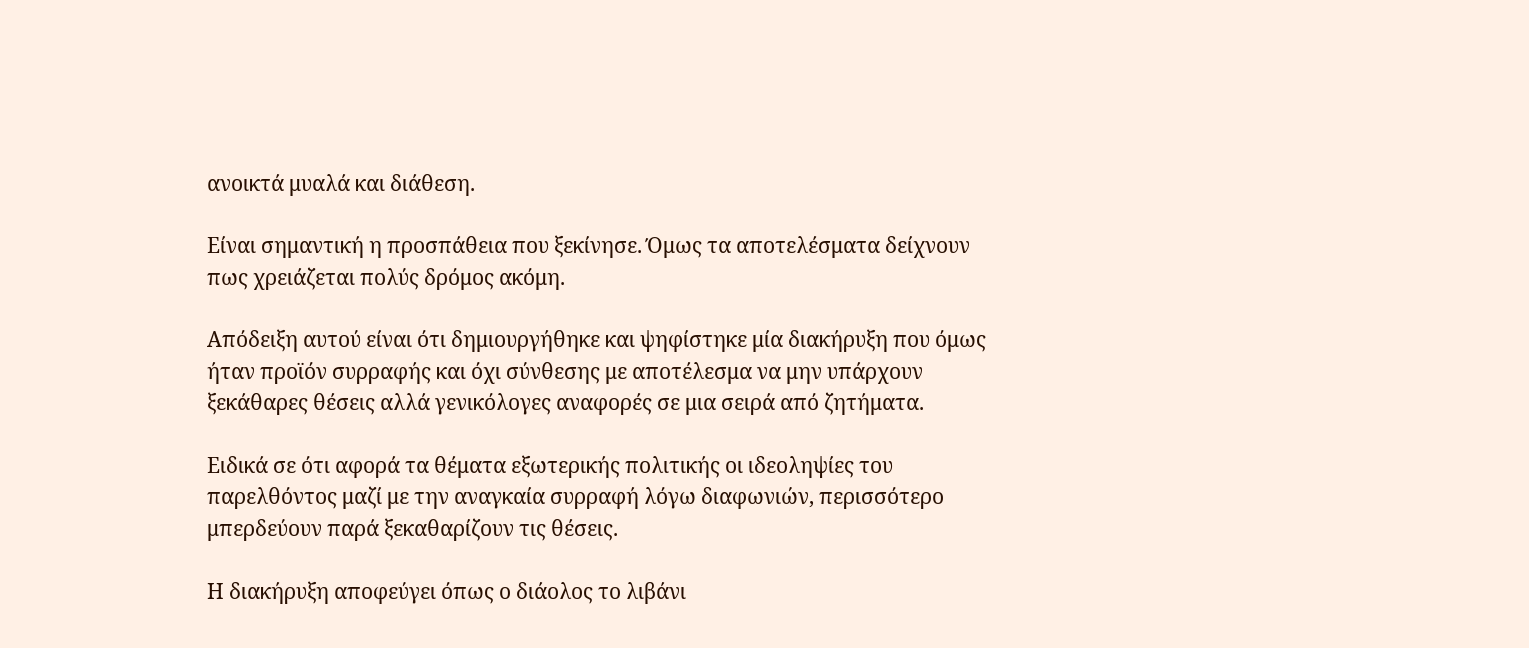ανοικτά μυαλά και διάθεση.

Είναι σημαντική η προσπάθεια που ξεκίνησε. Όμως τα αποτελέσματα δείχνουν πως χρειάζεται πολύς δρόμος ακόμη.

Απόδειξη αυτού είναι ότι δημιουργήθηκε και ψηφίστηκε μία διακήρυξη που όμως ήταν προϊόν συρραφής και όχι σύνθεσης με αποτέλεσμα να μην υπάρχουν ξεκάθαρες θέσεις αλλά γενικόλογες αναφορές σε μια σειρά από ζητήματα.

Ειδικά σε ότι αφορά τα θέματα εξωτερικής πολιτικής οι ιδεοληψίες του παρελθόντος μαζί με την αναγκαία συρραφή λόγω διαφωνιών, περισσότερο μπερδεύουν παρά ξεκαθαρίζουν τις θέσεις.

Η διακήρυξη αποφεύγει όπως ο διάολος το λιβάνι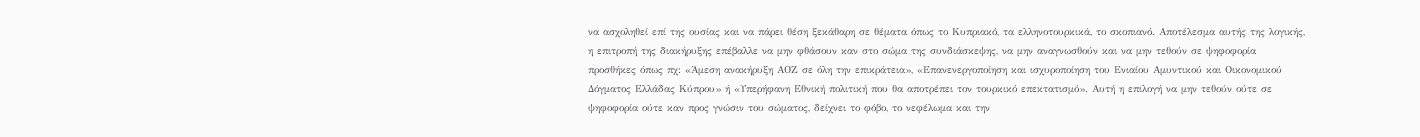να ασχοληθεί επί της ουσίας και να πάρει θέση ξεκάθαρη σε θέματα όπως το Κυπριακό, τα ελληνοτουρκικά, το σκοπιανό. Αποτέλεσμα αυτής της λογικής, η επιτροπή της διακήρυξης επέβαλλε να μην φθάσουν καν στο σώμα της συνδιάσκεψης, να μην αναγνωσθούν και να μην τεθούν σε ψηφοφορία προσθήκες όπως πχ: «Άμεση ανακήρυξη ΑΟΖ σε όλη την επικράτεια», «Επανενεργοποίηση και ισχυροποίηση του Ενιαίου Αμυντικού και Οικονομικού Δόγματος Ελλάδας Κύπρου» ή «Υπερήφανη Εθνική πολιτική που θα αποτρέπει τον τουρκικό επεκτατισμό». Αυτή η επιλογή να μην τεθούν ούτε σε ψηφοφορία ούτε καν προς γνώσιν του σώματος, δείχνει το φόβο, το νεφέλωμα και την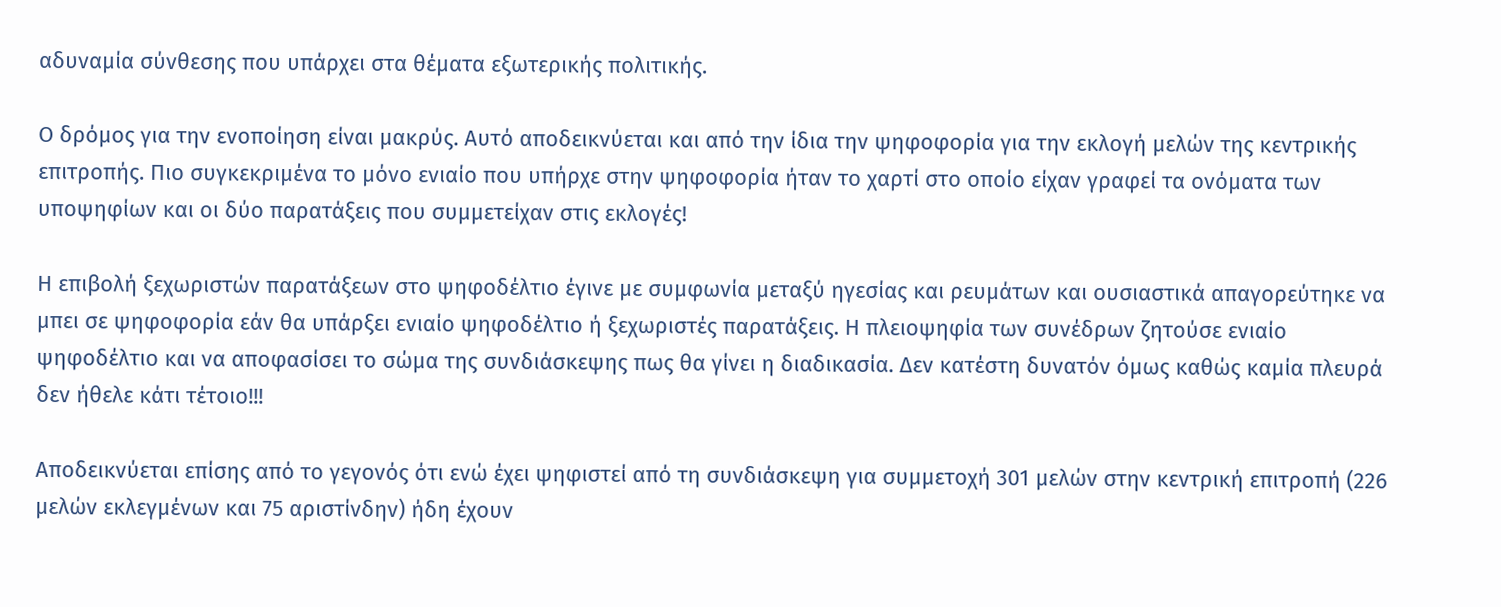αδυναμία σύνθεσης που υπάρχει στα θέματα εξωτερικής πολιτικής.

Ο δρόμος για την ενοποίηση είναι μακρύς. Αυτό αποδεικνύεται και από την ίδια την ψηφοφορία για την εκλογή μελών της κεντρικής επιτροπής. Πιο συγκεκριμένα το μόνο ενιαίο που υπήρχε στην ψηφοφορία ήταν το χαρτί στο οποίο είχαν γραφεί τα ονόματα των υποψηφίων και οι δύο παρατάξεις που συμμετείχαν στις εκλογές!

Η επιβολή ξεχωριστών παρατάξεων στο ψηφοδέλτιο έγινε με συμφωνία μεταξύ ηγεσίας και ρευμάτων και ουσιαστικά απαγορεύτηκε να μπει σε ψηφοφορία εάν θα υπάρξει ενιαίο ψηφοδέλτιο ή ξεχωριστές παρατάξεις. Η πλειοψηφία των συνέδρων ζητούσε ενιαίο ψηφοδέλτιο και να αποφασίσει το σώμα της συνδιάσκεψης πως θα γίνει η διαδικασία. Δεν κατέστη δυνατόν όμως καθώς καμία πλευρά δεν ήθελε κάτι τέτοιο!!!

Αποδεικνύεται επίσης από το γεγονός ότι ενώ έχει ψηφιστεί από τη συνδιάσκεψη για συμμετοχή 301 μελών στην κεντρική επιτροπή (226 μελών εκλεγμένων και 75 αριστίνδην) ήδη έχουν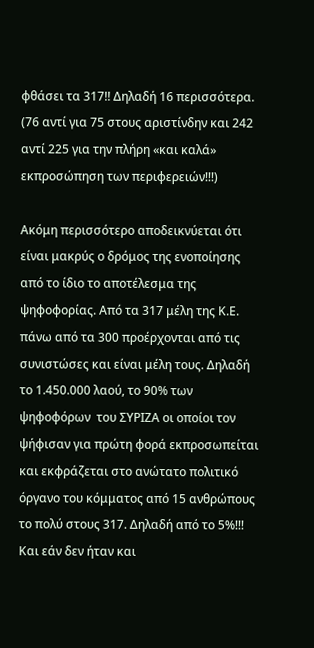φθάσει τα 317!! Δηλαδή 16 περισσότερα. (76 αντί για 75 στους αριστίνδην και 242 αντί 225 για την πλήρη «και καλά» εκπροσώπηση των περιφερειών!!!)

Ακόμη περισσότερο αποδεικνύεται ότι είναι μακρύς ο δρόμος της ενοποίησης από το ίδιο το αποτέλεσμα της ψηφοφορίας. Από τα 317 μέλη της Κ.Ε. πάνω από τα 300 προέρχονται από τις συνιστώσες και είναι μέλη τους. Δηλαδή το 1.450.000 λαού, το 90% των ψηφοφόρων  του ΣΥΡΙΖΑ οι οποίοι τον ψήφισαν για πρώτη φορά εκπροσωπείται και εκφράζεται στο ανώτατο πολιτικό όργανο του κόμματος από 15 ανθρώπους το πολύ στους 317. Δηλαδή από το 5%!!! Και εάν δεν ήταν και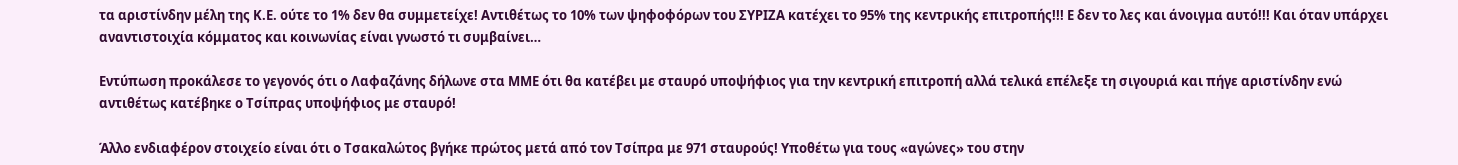τα αριστίνδην μέλη της Κ.Ε. ούτε το 1% δεν θα συμμετείχε! Αντιθέτως το 10% των ψηφοφόρων του ΣΥΡΙΖΑ κατέχει το 95% της κεντρικής επιτροπής!!! Ε δεν το λες και άνοιγμα αυτό!!! Και όταν υπάρχει αναντιστοιχία κόμματος και κοινωνίας είναι γνωστό τι συμβαίνει…

Εντύπωση προκάλεσε το γεγονός ότι ο Λαφαζάνης δήλωνε στα ΜΜΕ ότι θα κατέβει με σταυρό υποψήφιος για την κεντρική επιτροπή αλλά τελικά επέλεξε τη σιγουριά και πήγε αριστίνδην ενώ αντιθέτως κατέβηκε ο Τσίπρας υποψήφιος με σταυρό!

Άλλο ενδιαφέρον στοιχείο είναι ότι ο Τσακαλώτος βγήκε πρώτος μετά από τον Τσίπρα με 971 σταυρούς! Υποθέτω για τους «αγώνες» του στην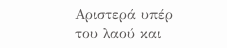Αριστερά υπέρ του λαού και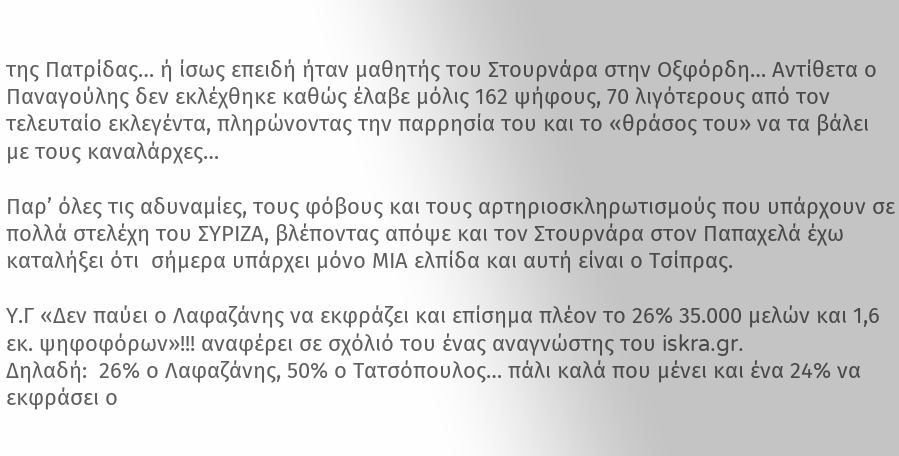της Πατρίδας… ή ίσως επειδή ήταν μαθητής του Στουρνάρα στην Οξφόρδη… Αντίθετα ο Παναγούλης δεν εκλέχθηκε καθώς έλαβε μόλις 162 ψήφους, 70 λιγότερους από τον τελευταίο εκλεγέντα, πληρώνοντας την παρρησία του και το «θράσος του» να τα βάλει με τους καναλάρχες…

Παρ’ όλες τις αδυναμίες, τους φόβους και τους αρτηριοσκληρωτισμούς που υπάρχουν σε πολλά στελέχη του ΣΥΡΙΖΑ, βλέποντας απόψε και τον Στουρνάρα στον Παπαχελά έχω καταλήξει ότι  σήμερα υπάρχει μόνο ΜΙΑ ελπίδα και αυτή είναι ο Τσίπρας.

Υ.Γ «Δεν παύει ο Λαφαζάνης να εκφράζει και επίσημα πλέον το 26% 35.000 μελών και 1,6 εκ. ψηφοφόρων»!!! αναφέρει σε σχόλιό του ένας αναγνώστης του iskra.gr.
Δηλαδή:  26% ο Λαφαζάνης, 50% ο Τατσόπουλος… πάλι καλά που μένει και ένα 24% να εκφράσει ο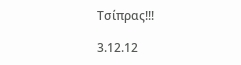Τσίπρας!!!

3.12.12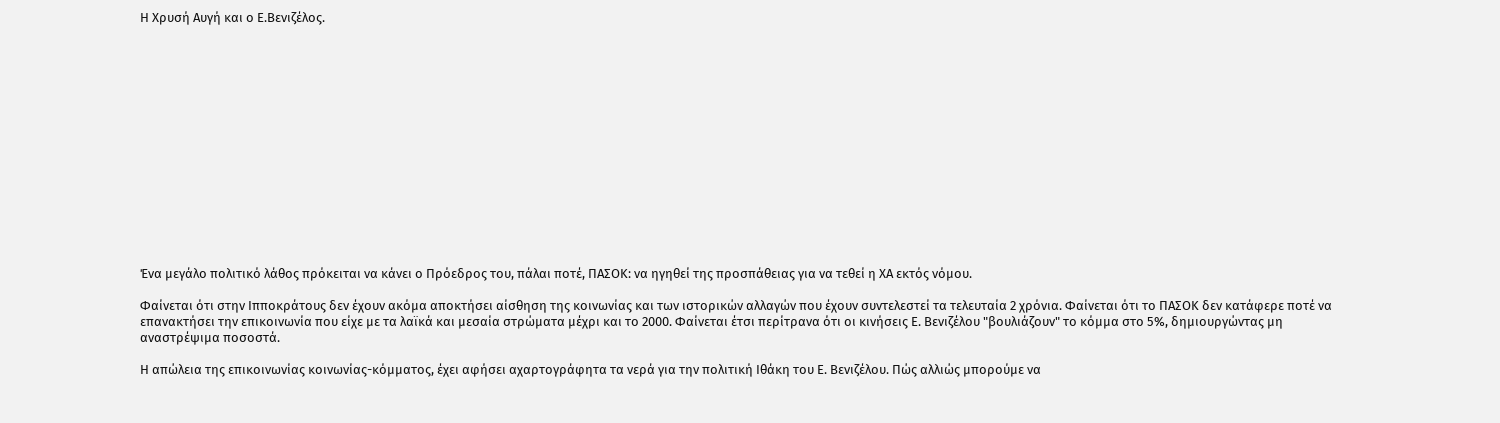Η Χρυσή Αυγή και ο Ε.Βενιζέλος.















Ένα μεγάλο πολιτικό λάθος πρόκειται να κάνει ο Πρόεδρος του, πάλαι ποτέ, ΠΑΣΟΚ: να ηγηθεί της προσπάθειας για να τεθεί η ΧΑ εκτός νόμου.

Φαίνεται ότι στην Ιπποκράτους δεν έχουν ακόμα αποκτήσει αίσθηση της κοινωνίας και των ιστορικών αλλαγών που έχουν συντελεστεί τα τελευταία 2 χρόνια. Φαίνεται ότι το ΠΑΣΟΚ δεν κατάφερε ποτέ να επανακτήσει την επικοινωνία που είχε με τα λαϊκά και μεσαία στρώματα μέχρι και το 2000. Φαίνεται έτσι περίτρανα ότι οι κινήσεις Ε. Βενιζέλου "βουλιάζουν" το κόμμα στο 5%, δημιουργώντας μη αναστρέψιμα ποσοστά.

Η απώλεια της επικοινωνίας κοινωνίας-κόμματος, έχει αφήσει αχαρτογράφητα τα νερά για την πολιτική Ιθάκη του Ε. Βενιζέλου. Πώς αλλιώς μπορούμε να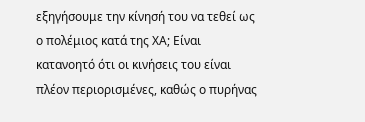εξηγήσουμε την κίνησή του να τεθεί ως ο πολέμιος κατά της ΧΑ; Είναι κατανοητό ότι οι κινήσεις του είναι πλέον περιορισμένες, καθώς ο πυρήνας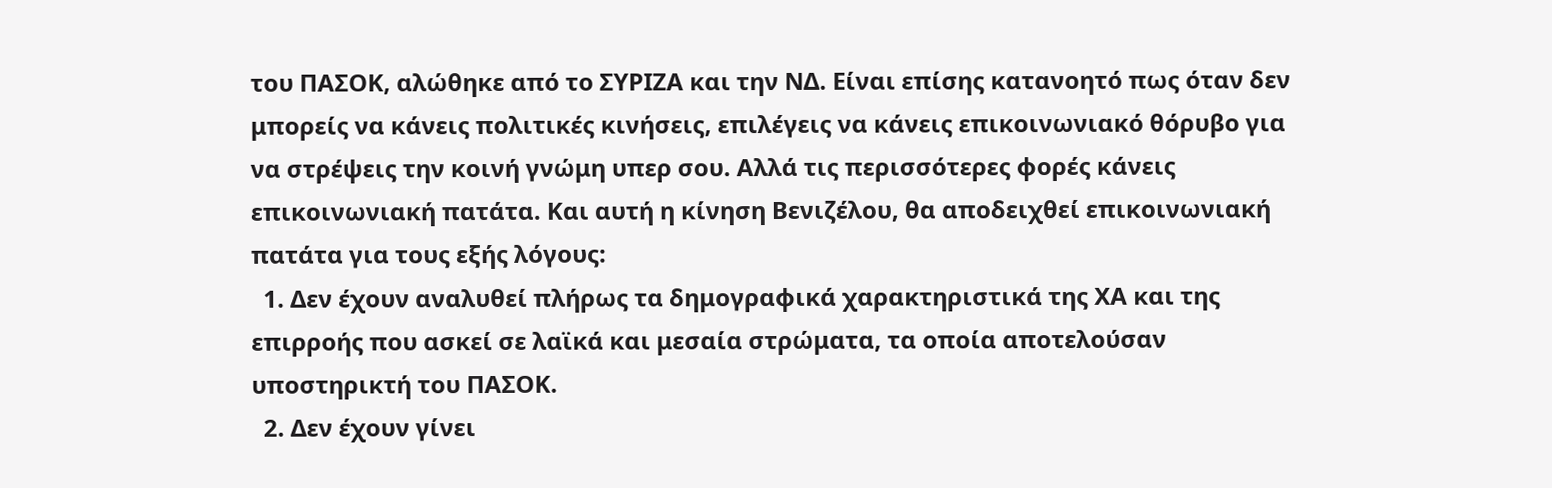του ΠΑΣΟΚ, αλώθηκε από το ΣΥΡΙΖΑ και την ΝΔ. Είναι επίσης κατανοητό πως όταν δεν μπορείς να κάνεις πολιτικές κινήσεις, επιλέγεις να κάνεις επικοινωνιακό θόρυβο για να στρέψεις την κοινή γνώμη υπερ σου. Αλλά τις περισσότερες φορές κάνεις επικοινωνιακή πατάτα. Και αυτή η κίνηση Βενιζέλου, θα αποδειχθεί επικοινωνιακή πατάτα για τους εξής λόγους:
  1. Δεν έχουν αναλυθεί πλήρως τα δημογραφικά χαρακτηριστικά της ΧΑ και της επιρροής που ασκεί σε λαϊκά και μεσαία στρώματα, τα οποία αποτελούσαν υποστηρικτή του ΠΑΣΟΚ.
  2. Δεν έχουν γίνει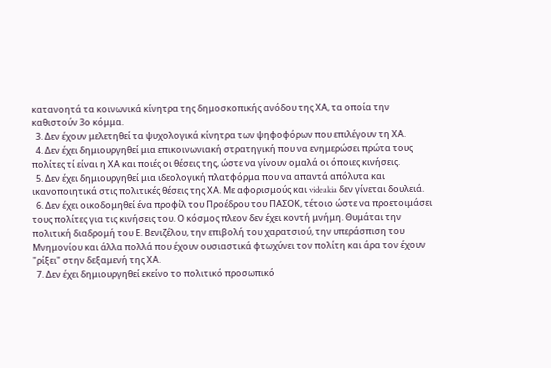κατανοητά τα κοινωνικά κίνητρα της δημοσκοπικής ανόδου της ΧΑ, τα οποία την καθιστούν 3ο κόμμα.
  3. Δεν έχουν μελετηθεί τα ψυχολογικά κίνητρα των ψηφοφόρων που επιλέγουν τη ΧΑ.
  4. Δεν έχει δημιουργηθεί μια επικοινωνιακή στρατηγική που να ενημερώσει πρώτα τους πολίτες τί είναι η ΧΑ και ποιές οι θέσεις της, ώστε να γίνουν ομαλά οι όποιες κινήσεις.
  5. Δεν έχει δημιουργηθεί μια ιδεολογική πλατφόρμα που να απαντά απόλυτα και ικανοποιητικά στις πολιτικές θέσεις της ΧΑ. Με αφορισμούς και videakia δεν γίνεται δουλειά.
  6. Δεν έχει οικοδομηθεί ένα προφίλ του Προέδρου του ΠΑΣΟΚ, τέτοιο ώστε να προετοιμάσει τους πολίτες για τις κινήσεις του. Ο κόσμος πλεον δεν έχει κοντή μνήμη. Θυμάται την πολιτική διαδρομή του Ε. Βενιζέλου, την επιβολή του χαρατσιού, την υπεράσπιση του Μνημονίου και άλλα πολλά που έχουν ουσιαστικά φτωχύνει τον πολίτη και άρα τον έχουν "ρίξει" στην δεξαμενή της ΧΑ.
  7. Δεν έχει δημιουργηθεί εκείνο το πολιτικό προσωπικό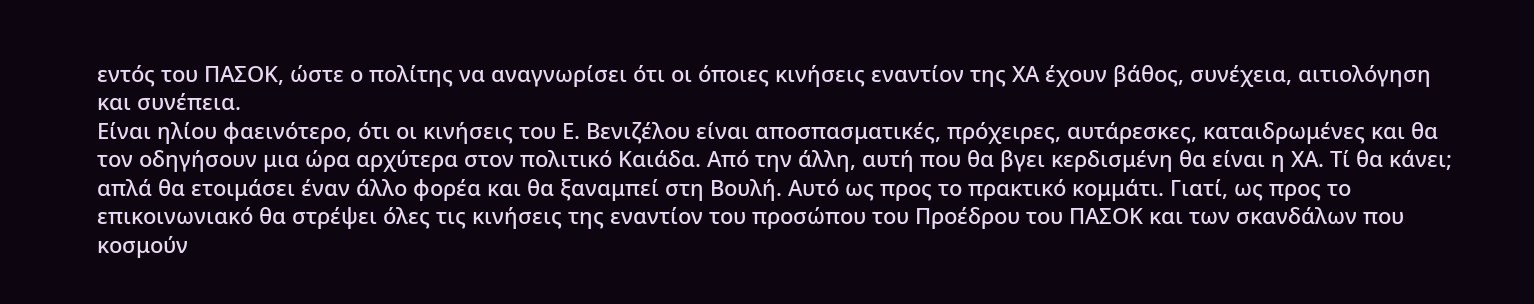εντός του ΠΑΣΟΚ, ώστε ο πολίτης να αναγνωρίσει ότι οι όποιες κινήσεις εναντίον της ΧΑ έχουν βάθος, συνέχεια, αιτιολόγηση και συνέπεια.
Είναι ηλίου φαεινότερο, ότι οι κινήσεις του Ε. Βενιζέλου είναι αποσπασματικές, πρόχειρες, αυτάρεσκες, καταιδρωμένες και θα τον οδηγήσουν μια ώρα αρχύτερα στον πολιτικό Καιάδα. Από την άλλη, αυτή που θα βγει κερδισμένη θα είναι η ΧΑ. Τί θα κάνει; απλά θα ετοιμάσει έναν άλλο φορέα και θα ξαναμπεί στη Βουλή. Αυτό ως προς το πρακτικό κομμάτι. Γιατί, ως προς το επικοινωνιακό θα στρέψει όλες τις κινήσεις της εναντίον του προσώπου του Προέδρου του ΠΑΣΟΚ και των σκανδάλων που κοσμούν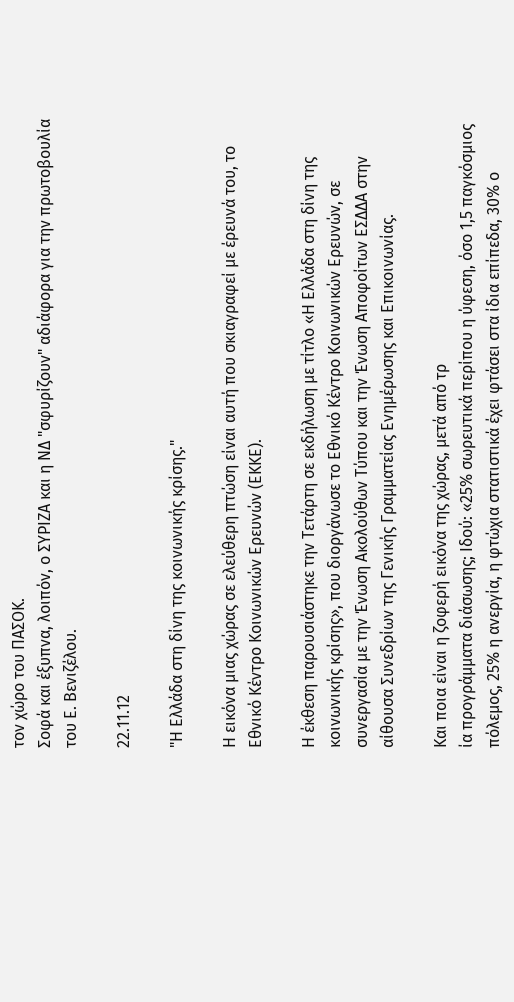τον χώρο του ΠΑΣΟΚ.
Σοφά και έξυπνα, λοιπόν, ο ΣΥΡΙΖΑ και η ΝΔ "σφυρίζουν" αδιάφορα για την πρωτοβουλία του Ε. Βενιζέλου.

22.11.12

"Η Ελλάδα στη δίνη της κοινωνικής κρίσης."

Η εικόνα μιας χώρας σε ελεύθερη πτώση είναι αυτή που σκιαγραφεί με έρευνά του, το Εθνικό Κέντρο Κοινωνικών Ερευνών (ΕΚΚΕ).

Η έκθεση παρουσιάστηκε την Τετάρτη σε εκδήλωση με τίτλο «Η Ελλάδα στη δίνη της κοινωνικής κρίσης», που διοργάνωσε το Εθνικό Κέντρο Κοινωνικών Ερευνών, σε συνεργασία με την Ένωση Ακολούθων Τύπου και την Ένωση Αποφοίτων ΕΣΔΔΑ στην αίθουσα Συνεδρίων της Γενικής Γραμματείας Ενημέρωσης και Επικοινωνίας.

Και ποια είναι η ζοφερή εικόνα της χώρας, μετά από τρ
ία προγράμματα διάσωσης; Ιδού: «25% σωρευτικά περίπου η ύφεση, όσο 1,5 παγκόσμιος πόλεμος, 25% η ανεργία, η φτώχια στατιστικά έχει φτάσει στα ίδια επίπεδα, 30% ο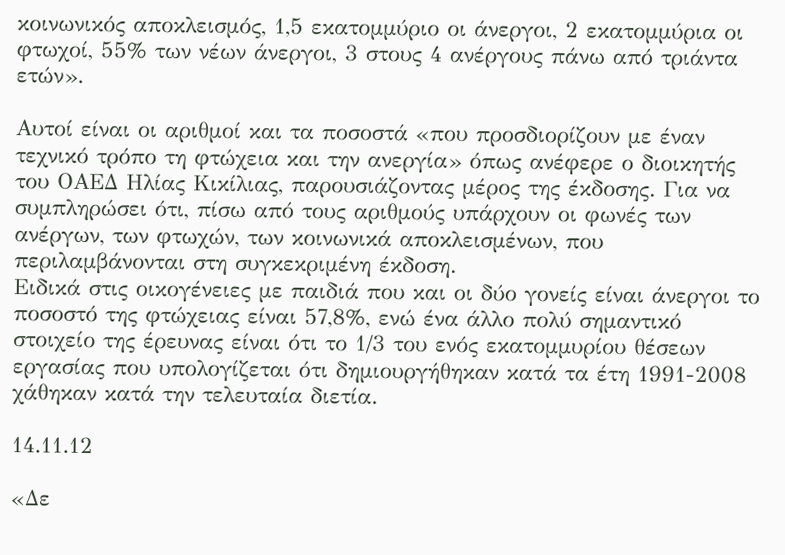κοινωνικός αποκλεισμός, 1,5 εκατομμύριο οι άνεργοι, 2 εκατομμύρια οι φτωχοί, 55% των νέων άνεργοι, 3 στους 4 ανέργους πάνω από τριάντα ετών».

Αυτοί είναι οι αριθμοί και τα ποσοστά «που προσδιορίζουν με έναν τεχνικό τρόπο τη φτώχεια και την ανεργία» όπως ανέφερε ο διοικητής του ΟΑΕΔ Ηλίας Κικίλιας, παρουσιάζοντας μέρος της έκδοσης. Για να συμπληρώσει ότι, πίσω από τους αριθμούς υπάρχουν οι φωνές των ανέργων, των φτωχών, των κοινωνικά αποκλεισμένων, που περιλαμβάνονται στη συγκεκριμένη έκδοση.
Ειδικά στις οικογένειες με παιδιά που και οι δύο γονείς είναι άνεργοι το ποσοστό της φτώχειας είναι 57,8%, ενώ ένα άλλο πολύ σημαντικό στοιχείο της έρευνας είναι ότι το 1/3 του ενός εκατομμυρίου θέσεων εργασίας που υπολογίζεται ότι δημιουργήθηκαν κατά τα έτη 1991-2008 χάθηκαν κατά την τελευταία διετία.

14.11.12

«Δε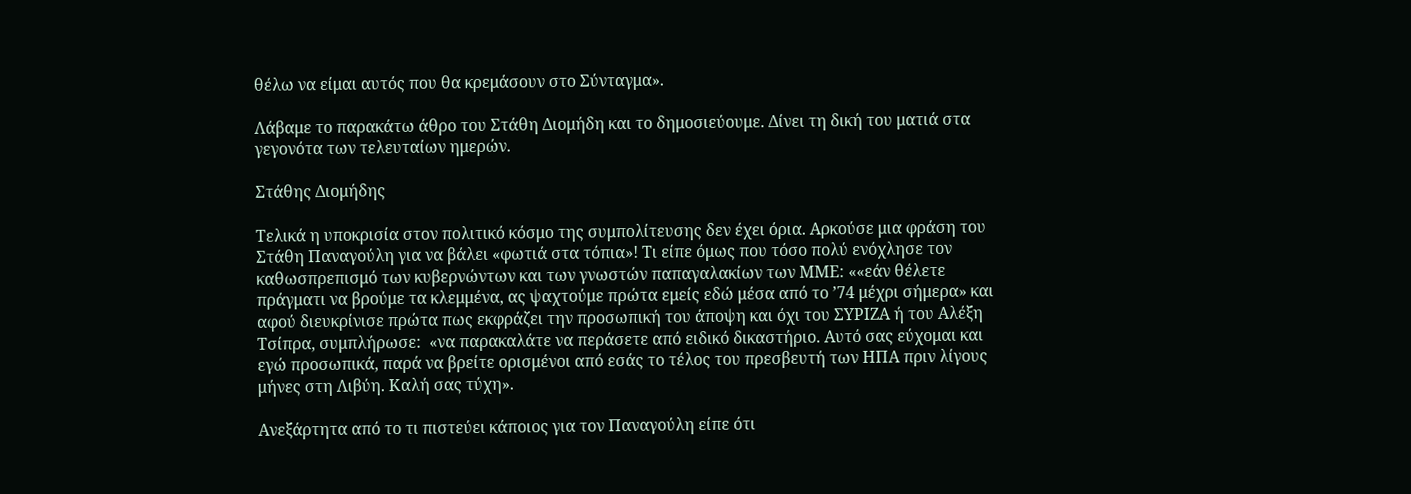θέλω να είμαι αυτός που θα κρεμάσουν στο Σύνταγμα».

Λάβαμε το παρακάτω άθρο του Στάθη Διομήδη και το δημοσιεύουμε. Δίνει τη δική του ματιά στα γεγονότα των τελευταίων ημερών.

Στάθης Διομήδης

Τελικά η υποκρισία στον πολιτικό κόσμο της συμπολίτευσης δεν έχει όρια. Αρκούσε μια φράση του Στάθη Παναγούλη για να βάλει «φωτιά στα τόπια»! Τι είπε όμως που τόσο πολύ ενόχλησε τον καθωσπρεπισμό των κυβερνώντων και των γνωστών παπαγαλακίων των ΜΜΕ: ««εάν θέλετε πράγματι να βρούμε τα κλεμμένα, ας ψαχτούμε πρώτα εμείς εδώ μέσα από το ’74 μέχρι σήμερα» και αφού διευκρίνισε πρώτα πως εκφράζει την προσωπική του άποψη και όχι του ΣΥΡΙΖΑ ή του Αλέξη Τσίπρα, συμπλήρωσε:  «να παρακαλάτε να περάσετε από ειδικό δικαστήριο. Αυτό σας εύχομαι και εγώ προσωπικά, παρά να βρείτε ορισμένοι από εσάς το τέλος του πρεσβευτή των ΗΠΑ πριν λίγους μήνες στη Λιβύη. Καλή σας τύχη».

Ανεξάρτητα από το τι πιστεύει κάποιος για τον Παναγούλη είπε ότι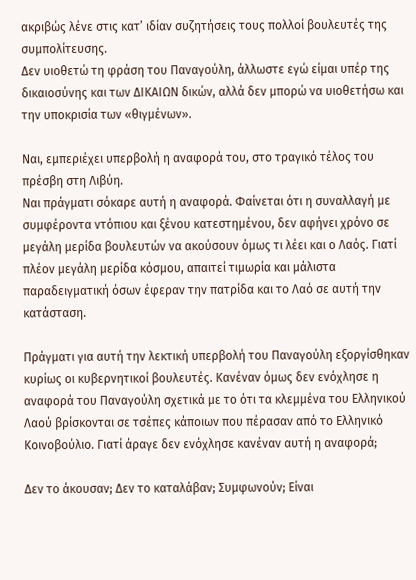ακριβώς λένε στις κατ’ ιδίαν συζητήσεις τους πολλοί βουλευτές της συμπολίτευσης.
Δεν υιοθετώ τη φράση του Παναγούλη, άλλωστε εγώ είμαι υπέρ της δικαιοσύνης και των ΔΙΚΑΙΩΝ δικών, αλλά δεν μπορώ να υιοθετήσω και την υποκρισία των «θιγμένων».

Ναι, εμπεριέχει υπερβολή η αναφορά του, στο τραγικό τέλος του πρέσβη στη Λιβύη.
Ναι πράγματι σόκαρε αυτή η αναφορά. Φαίνεται ότι η συναλλαγή με συμφέροντα ντόπιου και ξένου κατεστημένου, δεν αφήνει χρόνο σε μεγάλη μερίδα βουλευτών να ακούσουν όμως τι λέει και ο Λαός. Γιατί πλέον μεγάλη μερίδα κόσμου, απαιτεί τιμωρία και μάλιστα παραδειγματική όσων έφεραν την πατρίδα και το Λαό σε αυτή την κατάσταση.

Πράγματι για αυτή την λεκτική υπερβολή του Παναγούλη εξοργίσθηκαν κυρίως οι κυβερνητικοί βουλευτές. Κανέναν όμως δεν ενόχλησε η αναφορά του Παναγούλη σχετικά με το ότι τα κλεμμένα του Ελληνικού Λαού βρίσκονται σε τσέπες κάποιων που πέρασαν από το Ελληνικό Κοινοβούλιο. Γιατί άραγε δεν ενόχλησε κανέναν αυτή η αναφορά;

Δεν το άκουσαν; Δεν το καταλάβαν; Συμφωνούν; Είναι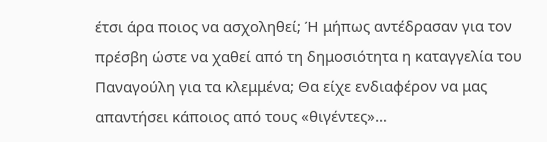έτσι άρα ποιος να ασχοληθεί; Ή μήπως αντέδρασαν για τον πρέσβη ώστε να χαθεί από τη δημοσιότητα η καταγγελία του Παναγούλη για τα κλεμμένα; Θα είχε ενδιαφέρον να μας απαντήσει κάποιος από τους «θιγέντες»…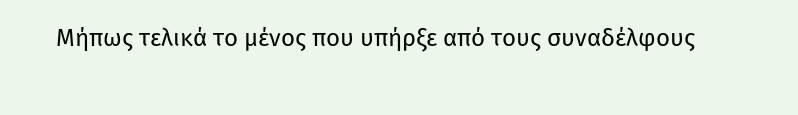Μήπως τελικά το μένος που υπήρξε από τους συναδέλφους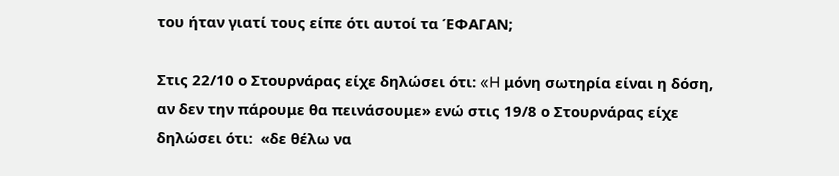του ήταν γιατί τους είπε ότι αυτοί τα ΈΦΑΓΑΝ;

Στις 22/10 ο Στουρνάρας είχε δηλώσει ότι: «H μόνη σωτηρία είναι η δόση, αν δεν την πάρουμε θα πεινάσουμε» ενώ στις 19/8 ο Στουρνάρας είχε δηλώσει ότι:  «δε θέλω να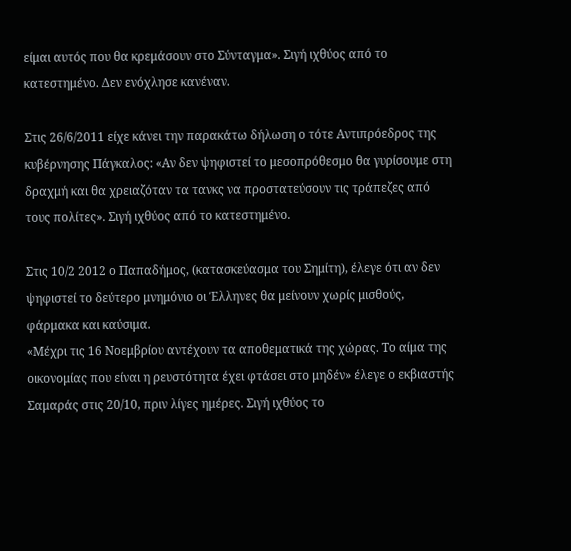είμαι αυτός που θα κρεμάσουν στο Σύνταγμα». Σιγή ιχθύος από το κατεστημένο. Δεν ενόχλησε κανέναν.

Στις 26/6/2011 είχε κάνει την παρακάτω δήλωση ο τότε Αντιπρόεδρος της κυβέρνησης Πάγκαλος: «Αν δεν ψηφιστεί το μεσοπρόθεσμο θα γυρίσουμε στη δραχμή και θα χρειαζόταν τα τανκς να προστατεύσουν τις τράπεζες από τους πολίτες». Σιγή ιχθύος από το κατεστημένο.

Στις 10/2 2012 ο Παπαδήμος, (κατασκεύασμα του Σημίτη), έλεγε ότι αν δεν ψηφιστεί το δεύτερο μνημόνιο οι Έλληνες θα μείνουν χωρίς μισθούς, φάρμακα και καύσιμα.
«Μέχρι τις 16 Νοεμβρίου αντέχουν τα αποθεματικά της χώρας. Το αίμα της οικονομίας που είναι η ρευστότητα έχει φτάσει στο μηδέν» έλεγε ο εκβιαστής Σαμαράς στις 20/10, πριν λίγες ημέρες. Σιγή ιχθύος το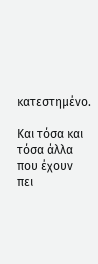κατεστημένο.

Και τόσα και τόσα άλλα που έχουν πει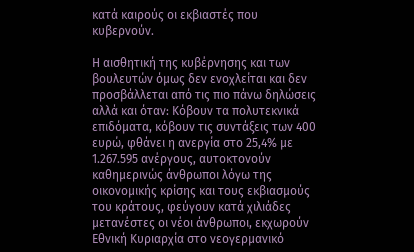κατά καιρούς οι εκβιαστές που κυβερνούν.

Η αισθητική της κυβέρνησης και των βουλευτών όμως δεν ενοχλείται και δεν προσβάλλεται από τις πιο πάνω δηλώσεις αλλά και όταν: Κόβουν τα πολυτεκνικά επιδόματα, κόβουν τις συντάξεις των 400 ευρώ, φθάνει η ανεργία στο 25,4% με 1.267.595 ανέργους, αυτοκτονούν καθημερινώς άνθρωποι λόγω της οικονομικής κρίσης και τους εκβιασμούς του κράτους, φεύγουν κατά χιλιάδες μετανέστες οι νέοι άνθρωποι, εκχωρούν Εθνική Κυριαρχία στο νεογερμανικό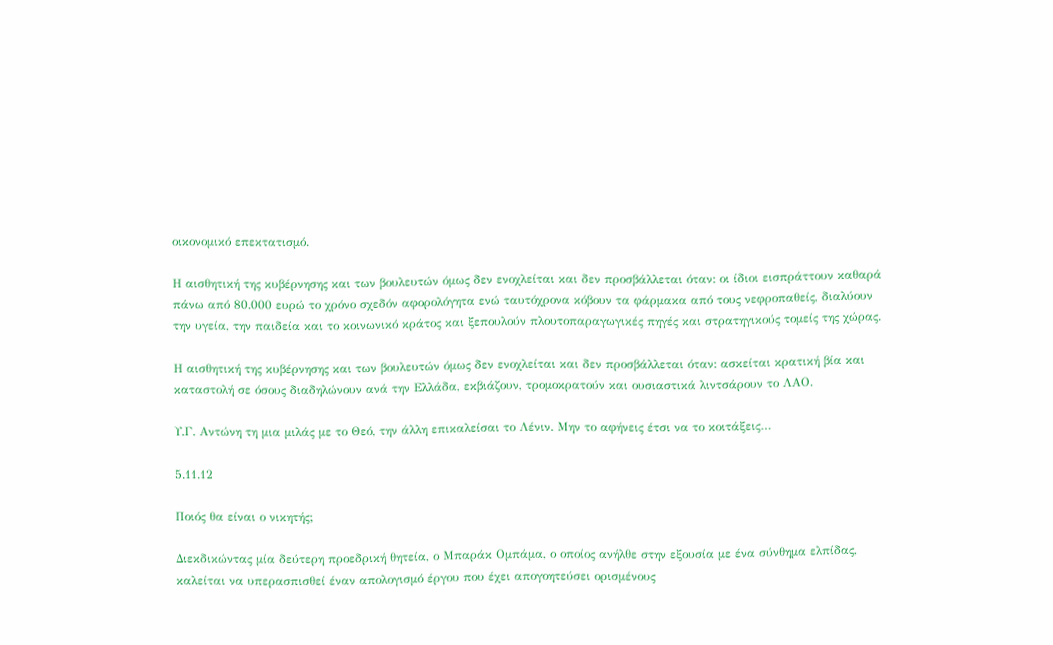οικονομικό επεκτατισμό.

Η αισθητική της κυβέρνησης και των βουλευτών όμως δεν ενοχλείται και δεν προσβάλλεται όταν: οι ίδιοι εισπράττουν καθαρά πάνω από 80.000 ευρώ το χρόνο σχεδόν αφορολόγητα ενώ ταυτόχρονα κόβουν τα φάρμακα από τους νεφροπαθείς, διαλύουν την υγεία, την παιδεία και το κοινωνικό κράτος και ξεπουλούν πλουτοπαραγωγικές πηγές και στρατηγικούς τομείς της χώρας.

Η αισθητική της κυβέρνησης και των βουλευτών όμως δεν ενοχλείται και δεν προσβάλλεται όταν: ασκείται κρατική βία και καταστολή σε όσους διαδηλώνουν ανά την Ελλάδα, εκβιάζουν, τρομοκρατούν και ουσιαστικά λιντσάρουν το ΛΑΟ.

Υ.Γ. Αντώνη τη μια μιλάς με το Θεό, την άλλη επικαλείσαι το Λένιν. Μην το αφήνεις έτσι να το κοιτάξεις…

5.11.12

Ποιός θα είναι ο νικητής;

Διεκδικώντας μία δεύτερη προεδρική θητεία, ο Μπαράκ Ομπάμα, ο οποίος ανήλθε στην εξουσία με ένα σύνθημα ελπίδας, καλείται να υπερασπισθεί έναν απολογισμό έργου που έχει απογοητεύσει ορισμένους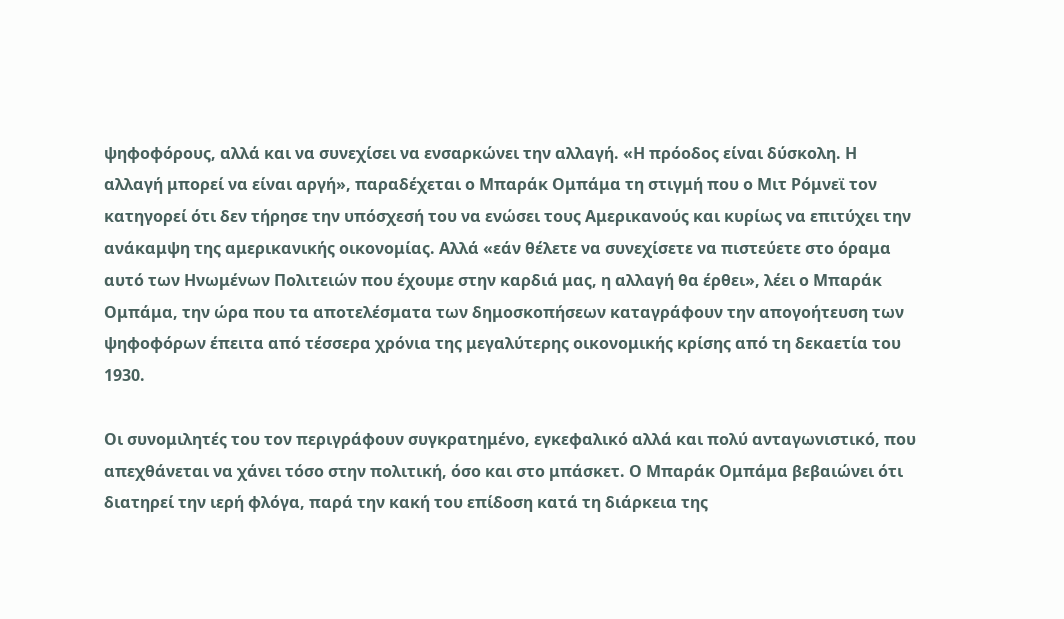ψηφοφόρους, αλλά και να συνεχίσει να ενσαρκώνει την αλλαγή. «Η πρόοδος είναι δύσκολη. Η αλλαγή μπορεί να είναι αργή», παραδέχεται ο Μπαράκ Ομπάμα τη στιγμή που ο Μιτ Ρόμνεϊ τον κατηγορεί ότι δεν τήρησε την υπόσχεσή του να ενώσει τους Αμερικανούς και κυρίως να επιτύχει την ανάκαμψη της αμερικανικής οικονομίας. Αλλά «εάν θέλετε να συνεχίσετε να πιστεύετε στο όραμα αυτό των Ηνωμένων Πολιτειών που έχουμε στην καρδιά μας, η αλλαγή θα έρθει», λέει ο Μπαράκ Ομπάμα, την ώρα που τα αποτελέσματα των δημοσκοπήσεων καταγράφουν την απογοήτευση των ψηφοφόρων έπειτα από τέσσερα χρόνια της μεγαλύτερης οικονομικής κρίσης από τη δεκαετία του 1930.

Οι συνομιλητές του τον περιγράφουν συγκρατημένο, εγκεφαλικό αλλά και πολύ ανταγωνιστικό, που απεχθάνεται να χάνει τόσο στην πολιτική, όσο και στο μπάσκετ. Ο Μπαράκ Ομπάμα βεβαιώνει ότι διατηρεί την ιερή φλόγα, παρά την κακή του επίδοση κατά τη διάρκεια της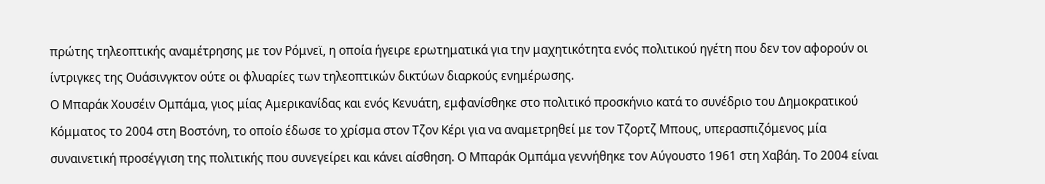πρώτης τηλεοπτικής αναμέτρησης με τον Ρόμνεϊ, η οποία ήγειρε ερωτηματικά για την μαχητικότητα ενός πολιτικού ηγέτη που δεν τον αφορούν οι ίντριγκες της Ουάσινγκτον ούτε οι φλυαρίες των τηλεοπτικών δικτύων διαρκούς ενημέρωσης.
Ο Μπαράκ Χουσέιν Ομπάμα, γιος μίας Αμερικανίδας και ενός Κενυάτη, εμφανίσθηκε στο πολιτικό προσκήνιο κατά το συνέδριο του Δημοκρατικού Κόμματος το 2004 στη Βοστόνη, το οποίο έδωσε το χρίσμα στον Τζον Κέρι για να αναμετρηθεί με τον Τζορτζ Μπους, υπερασπιζόμενος μία συναινετική προσέγγιση της πολιτικής που συνεγείρει και κάνει αίσθηση. Ο Μπαράκ Ομπάμα γεννήθηκε τον Αύγουστο 1961 στη Χαβάη. Το 2004 είναι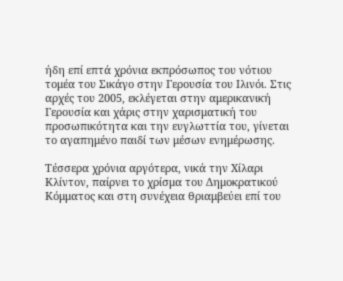ήδη επί επτά χρόνια εκπρόσωπος του νότιου τομέα του Σικάγο στην Γερουσία του Ιλινόι. Στις αρχές του 2005, εκλέγεται στην αμερικανική Γερουσία και χάρις στην χαρισματική του προσωπικότητα και την ευγλωττία του, γίνεται το αγαπημένο παιδί των μέσων ενημέρωσης.

Τέσσερα χρόνια αργότερα, νικά την Χίλαρι Κλίντον, παίρνει το χρίσμα του Δημοκρατικού Κόμματος και στη συνέχεια θριαμβεύει επί του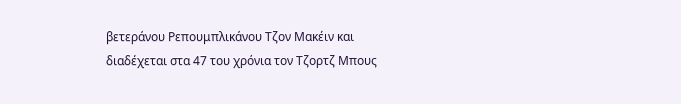βετεράνου Ρεπουμπλικάνου Τζον Μακέιν και διαδέχεται στα 47 του χρόνια τον Τζορτζ Μπους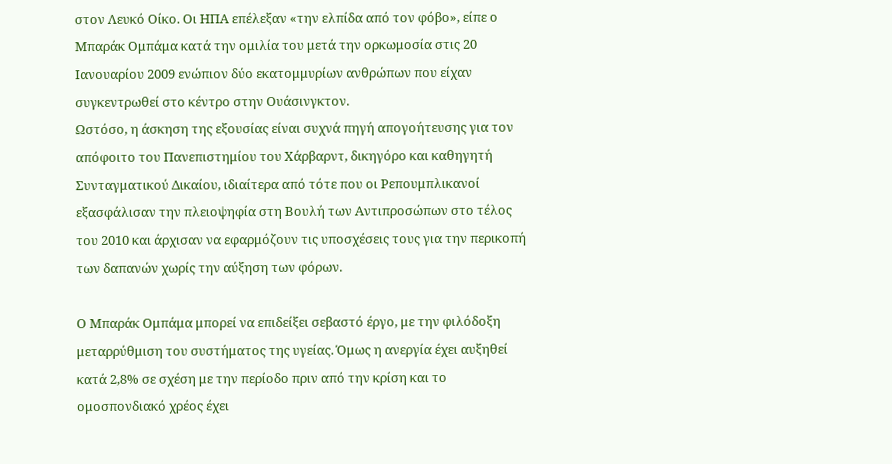στον Λευκό Οίκο. Οι ΗΠΑ επέλεξαν «την ελπίδα από τον φόβο», είπε ο Μπαράκ Ομπάμα κατά την ομιλία του μετά την ορκωμοσία στις 20 Ιανουαρίου 2009 ενώπιον δύο εκατομμυρίων ανθρώπων που είχαν συγκεντρωθεί στο κέντρο στην Ουάσινγκτον.
Ωστόσο, η άσκηση της εξουσίας είναι συχνά πηγή απογοήτευσης για τον απόφοιτο του Πανεπιστημίου του Χάρβαρντ, δικηγόρο και καθηγητή Συνταγματικού Δικαίου, ιδιαίτερα από τότε που οι Ρεπουμπλικανοί εξασφάλισαν την πλειοψηφία στη Βουλή των Αντιπροσώπων στο τέλος του 2010 και άρχισαν να εφαρμόζουν τις υποσχέσεις τους για την περικοπή των δαπανών χωρίς την αύξηση των φόρων.

Ο Μπαράκ Ομπάμα μπορεί να επιδείξει σεβαστό έργο, με την φιλόδοξη μεταρρύθμιση του συστήματος της υγείας. Όμως η ανεργία έχει αυξηθεί κατά 2,8% σε σχέση με την περίοδο πριν από την κρίση και το ομοσπονδιακό χρέος έχει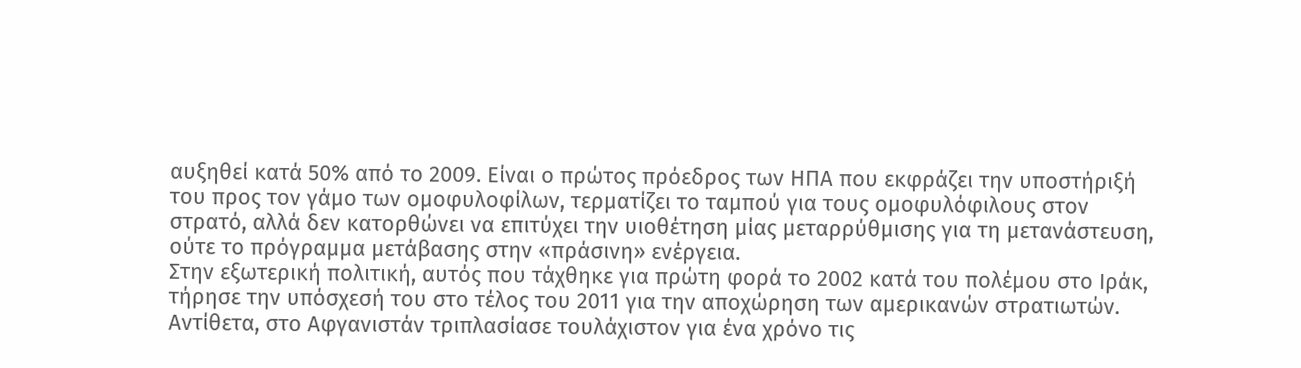αυξηθεί κατά 50% από το 2009. Είναι ο πρώτος πρόεδρος των ΗΠΑ που εκφράζει την υποστήριξή του προς τον γάμο των ομοφυλοφίλων, τερματίζει το ταμπού για τους ομοφυλόφιλους στον στρατό, αλλά δεν κατορθώνει να επιτύχει την υιοθέτηση μίας μεταρρύθμισης για τη μετανάστευση, ούτε το πρόγραμμα μετάβασης στην «πράσινη» ενέργεια.
Στην εξωτερική πολιτική, αυτός που τάχθηκε για πρώτη φορά το 2002 κατά του πολέμου στο Ιράκ, τήρησε την υπόσχεσή του στο τέλος του 2011 για την αποχώρηση των αμερικανών στρατιωτών. Αντίθετα, στο Αφγανιστάν τριπλασίασε τουλάχιστον για ένα χρόνο τις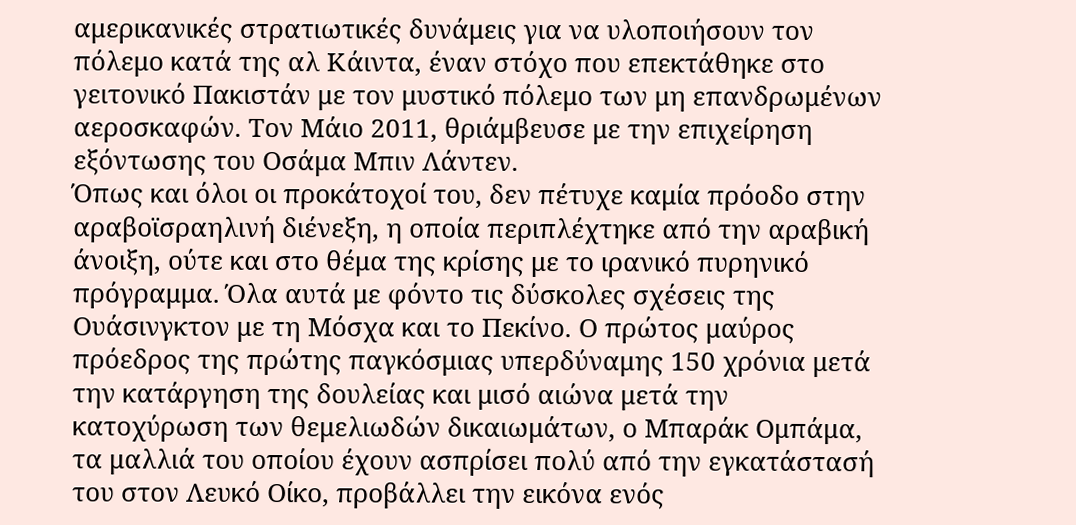αμερικανικές στρατιωτικές δυνάμεις για να υλοποιήσουν τον πόλεμο κατά της αλ Κάιντα, έναν στόχο που επεκτάθηκε στο γειτονικό Πακιστάν με τον μυστικό πόλεμο των μη επανδρωμένων αεροσκαφών. Τον Μάιο 2011, θριάμβευσε με την επιχείρηση εξόντωσης του Οσάμα Μπιν Λάντεν.
Όπως και όλοι οι προκάτοχοί του, δεν πέτυχε καμία πρόοδο στην αραβοϊσραηλινή διένεξη, η οποία περιπλέχτηκε από την αραβική άνοιξη, ούτε και στο θέμα της κρίσης με το ιρανικό πυρηνικό πρόγραμμα. Όλα αυτά με φόντο τις δύσκολες σχέσεις της Ουάσινγκτον με τη Μόσχα και το Πεκίνο. Ο πρώτος μαύρος πρόεδρος της πρώτης παγκόσμιας υπερδύναμης 150 χρόνια μετά την κατάργηση της δουλείας και μισό αιώνα μετά την κατοχύρωση των θεμελιωδών δικαιωμάτων, ο Μπαράκ Ομπάμα, τα μαλλιά του οποίου έχουν ασπρίσει πολύ από την εγκατάστασή του στον Λευκό Οίκο, προβάλλει την εικόνα ενός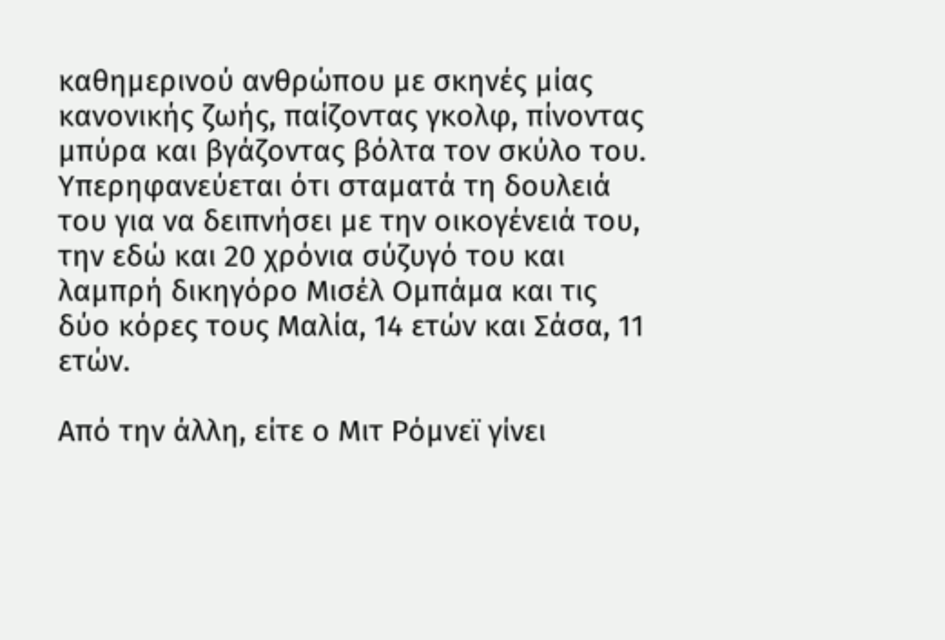καθημερινού ανθρώπου με σκηνές μίας κανονικής ζωής, παίζοντας γκολφ, πίνοντας μπύρα και βγάζοντας βόλτα τον σκύλο του. Υπερηφανεύεται ότι σταματά τη δουλειά του για να δειπνήσει με την οικογένειά του, την εδώ και 20 χρόνια σύζυγό του και λαμπρή δικηγόρο Μισέλ Ομπάμα και τις δύο κόρες τους Μαλία, 14 ετών και Σάσα, 11 ετών.

Από την άλλη, είτε ο Μιτ Ρόμνεϊ γίνει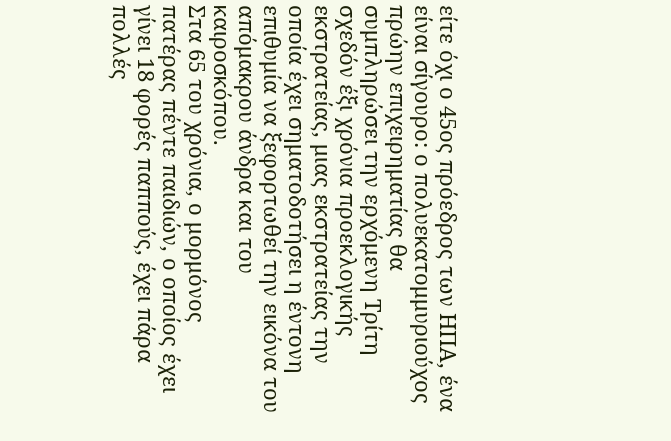είτε όχι ο 45ος πρόεδρος των ΗΠΑ, ένα είναι σίγουρο: ο πολυεκατομμυριούχος πρώην επιχειρηματίας θα συμπληρώσει την ερχόμενη Τρίτη σχεδόν έξι χρόνια προεκλογικής εκστρατείας, μιας εκστρατείας την οποία έχει σηματοδοτήσει η έντονη επιθυμία να ξεφορτωθεί την εικόνα του απόμακρου άνδρα και του καιροσκόπου.
Στα 65 του χρόνια, ο μορμόνος πατέρας πέντε παιδιών, ο οποίος έχει γίνει 18 φορές παππούς, έχει πάρα πολλές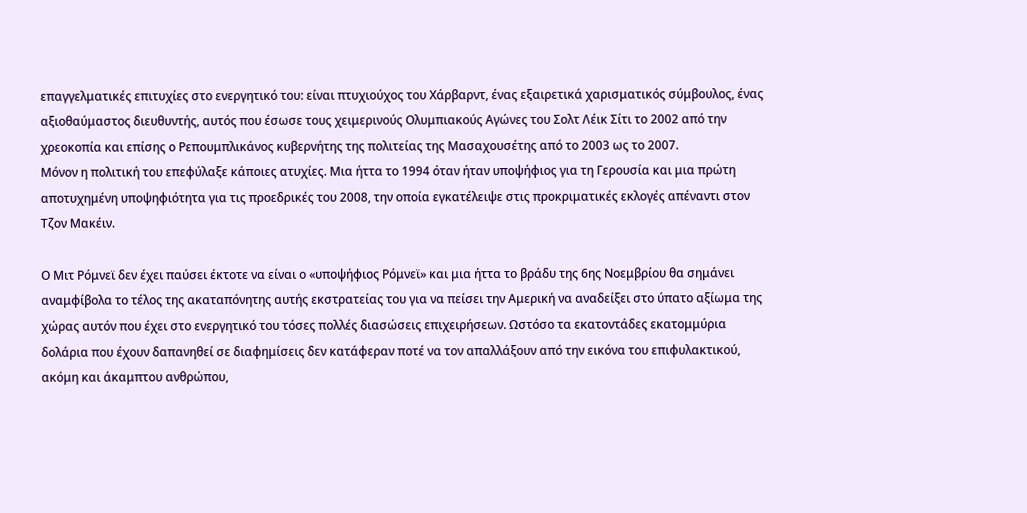επαγγελματικές επιτυχίες στο ενεργητικό του: είναι πτυχιούχος του Χάρβαρντ, ένας εξαιρετικά χαρισματικός σύμβουλος, ένας αξιοθαύμαστος διευθυντής, αυτός που έσωσε τους χειμερινούς Ολυμπιακούς Αγώνες του Σολτ Λέικ Σίτι το 2002 από την χρεοκοπία και επίσης ο Ρεπουμπλικάνος κυβερνήτης της πολιτείας της Μασαχουσέτης από το 2003 ως το 2007.
Μόνον η πολιτική του επεφύλαξε κάποιες ατυχίες. Μια ήττα το 1994 όταν ήταν υποψήφιος για τη Γερουσία και μια πρώτη αποτυχημένη υποψηφιότητα για τις προεδρικές του 2008, την οποία εγκατέλειψε στις προκριματικές εκλογές απέναντι στον Τζον Μακέιν.

Ο Μιτ Ρόμνεϊ δεν έχει παύσει έκτοτε να είναι ο «υποψήφιος Ρόμνεϊ» και μια ήττα το βράδυ της 6ης Νοεμβρίου θα σημάνει αναμφίβολα το τέλος της ακαταπόνητης αυτής εκστρατείας του για να πείσει την Αμερική να αναδείξει στο ύπατο αξίωμα της χώρας αυτόν που έχει στο ενεργητικό του τόσες πολλές διασώσεις επιχειρήσεων. Ωστόσο τα εκατοντάδες εκατομμύρια δολάρια που έχουν δαπανηθεί σε διαφημίσεις δεν κατάφεραν ποτέ να τον απαλλάξουν από την εικόνα του επιφυλακτικού, ακόμη και άκαμπτου ανθρώπου,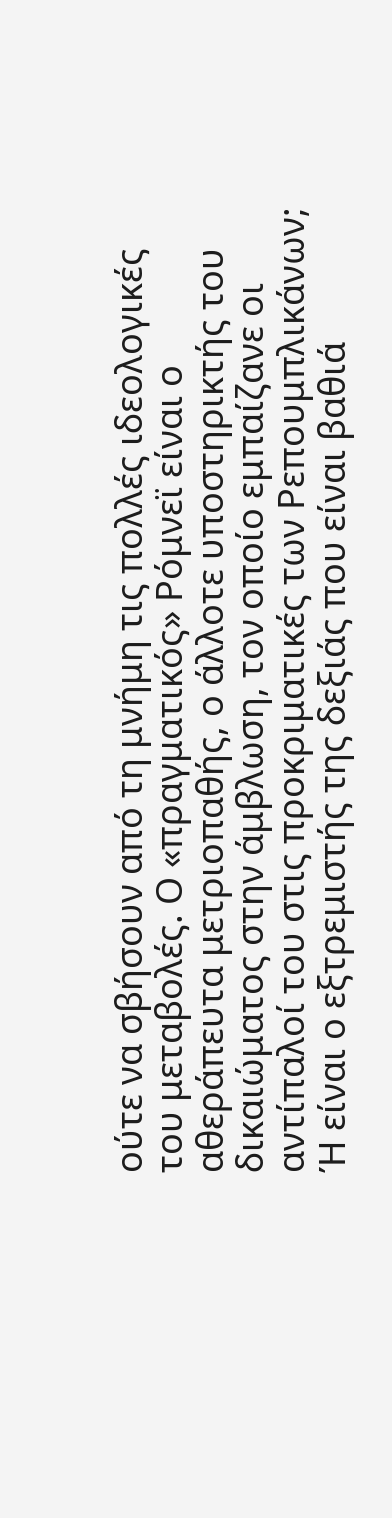ούτε να σβήσουν από τη μνήμη τις πολλές ιδεολογικές του μεταβολές. Ο «πραγματικός» Ρόμνεϊ είναι ο αθεράπευτα μετριοπαθής, ο άλλοτε υποστηρικτής του δικαιώματος στην άμβλωση, τον οποίο εμπαίζανε οι αντίπαλοί του στις προκριματικές των Ρεπουμπλικάνων; Ή είναι ο εξτρεμιστής της δεξιάς που είναι βαθιά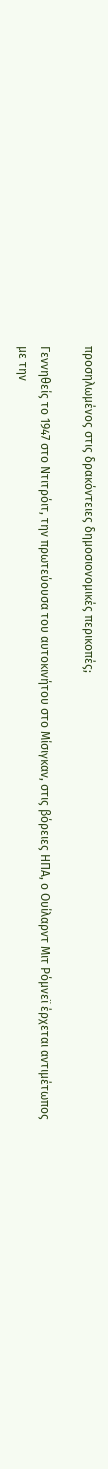προσηλωμένος στις δρακόντειες δημοσιονομικές περικοπές;

Γεννηθείς το 1947 στο Ντιτρόιτ, την πρωτεύουσα του αυτοκινήτου στο Μίσιγκαν, στις βόρειες ΗΠΑ, ο Ουίλαρντ Μιτ Ρόμνεϊ έρχεται αντιμέτωπος με την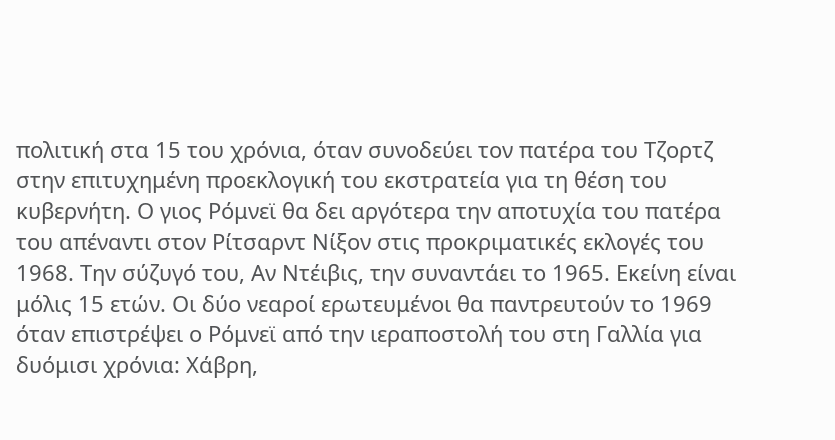πολιτική στα 15 του χρόνια, όταν συνοδεύει τον πατέρα του Τζορτζ στην επιτυχημένη προεκλογική του εκστρατεία για τη θέση του κυβερνήτη. Ο γιος Ρόμνεϊ θα δει αργότερα την αποτυχία του πατέρα του απέναντι στον Ρίτσαρντ Νίξον στις προκριματικές εκλογές του 1968. Την σύζυγό του, Αν Ντέιβις, την συναντάει το 1965. Εκείνη είναι μόλις 15 ετών. Οι δύο νεαροί ερωτευμένοι θα παντρευτούν το 1969 όταν επιστρέψει ο Ρόμνεϊ από την ιεραποστολή του στη Γαλλία για δυόμισι χρόνια: Χάβρη,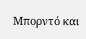Μπορντό και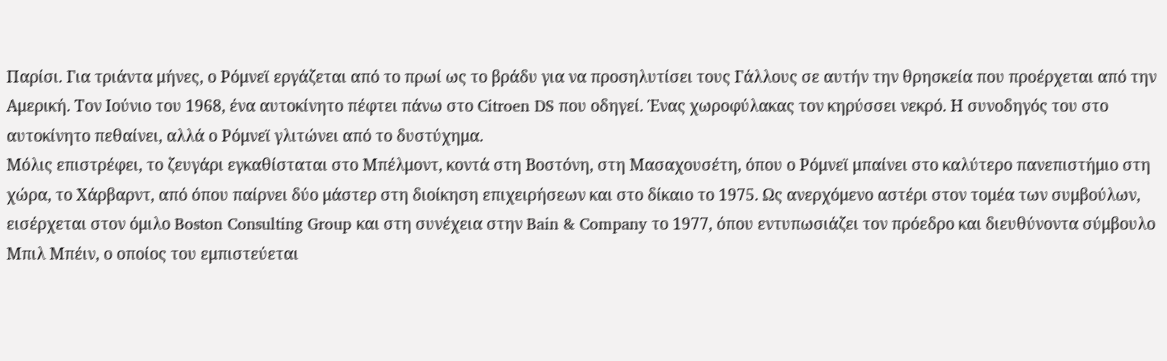Παρίσι. Για τριάντα μήνες, ο Ρόμνεϊ εργάζεται από το πρωί ως το βράδυ για να προσηλυτίσει τους Γάλλους σε αυτήν την θρησκεία που προέρχεται από την Αμερική. Τον Ιούνιο του 1968, ένα αυτοκίνητο πέφτει πάνω στο Citroen DS που οδηγεί. Ένας χωροφύλακας τον κηρύσσει νεκρό. Η συνοδηγός του στο αυτοκίνητο πεθαίνει, αλλά ο Ρόμνεϊ γλιτώνει από το δυστύχημα.
Μόλις επιστρέφει, το ζευγάρι εγκαθίσταται στο Μπέλμοντ, κοντά στη Βοστόνη, στη Μασαχουσέτη, όπου ο Ρόμνεϊ μπαίνει στο καλύτερο πανεπιστήμιο στη χώρα, το Χάρβαρντ, από όπου παίρνει δύο μάστερ στη διοίκηση επιχειρήσεων και στο δίκαιο το 1975. Ως ανερχόμενο αστέρι στον τομέα των συμβούλων, εισέρχεται στον όμιλο Boston Consulting Group και στη συνέχεια στην Bain & Company το 1977, όπου εντυπωσιάζει τον πρόεδρο και διευθύνοντα σύμβουλο Μπιλ Μπέιν, ο οποίος του εμπιστεύεται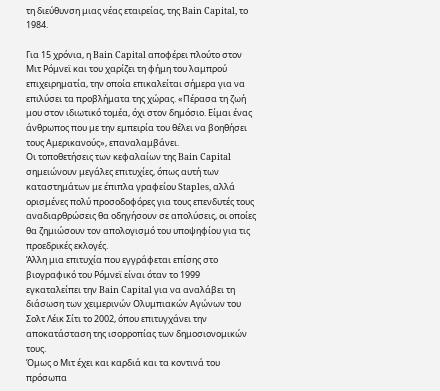τη διεύθυνση μιας νέας εταιρείας, της Bain Capital, το 1984.

Για 15 χρόνια, η Bain Capital αποφέρει πλούτο στον Μιτ Ρόμνεϊ και του χαρίζει τη φήμη του λαμπρού επιχειρηματία, την οποία επικαλείται σήμερα για να επιλύσει τα προβλήματα της χώρας. «Πέρασα τη ζωή μου στον ιδιωτικό τομέα, όχι στον δημόσιο. Είμαι ένας άνθρωπος που με την εμπειρία του θέλει να βοηθήσει τους Αμερικανούς», επαναλαμβάνει.
Οι τοποθετήσεις των κεφαλαίων της Bain Capital σημειώνουν μεγάλες επιτυχίες, όπως αυτή των καταστημάτων με έπιπλα γραφείου Staples, αλλά ορισμένες πολύ προσοδοφόρες για τους επενδυτές τους αναδιαρθρώσεις θα οδηγήσουν σε απολύσεις, οι οποίες θα ζημιώσουν τον απολογισμό του υποψηφίου για τις προεδρικές εκλογές.
Άλλη μια επιτυχία που εγγράφεται επίσης στο βιογραφικό του Ρόμνεϊ είναι όταν το 1999 εγκαταλείπει την Bain Capital για να αναλάβει τη διάσωση των χειμερινών Ολυμπιακών Αγώνων του Σολτ Λέικ Σίτι το 2002, όπου επιτυγχάνει την αποκατάσταση της ισορροπίας των δημοσιονομικών τους.
Όμως ο Μιτ έχει και καρδιά και τα κοντινά του πρόσωπα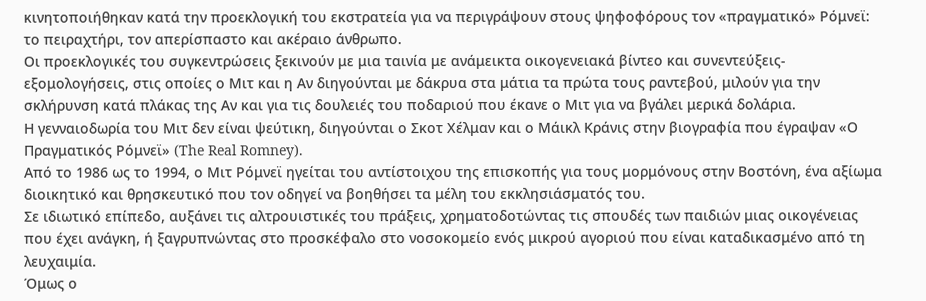κινητοποιήθηκαν κατά την προεκλογική του εκστρατεία για να περιγράψουν στους ψηφοφόρους τον «πραγματικό» Ρόμνεϊ: το πειραχτήρι, τον απερίσπαστο και ακέραιο άνθρωπο.
Οι προεκλογικές του συγκεντρώσεις ξεκινούν με μια ταινία με ανάμεικτα οικογενειακά βίντεο και συνεντεύξεις-εξομολογήσεις, στις οποίες ο Μιτ και η Αν διηγούνται με δάκρυα στα μάτια τα πρώτα τους ραντεβού, μιλούν για την σκλήρυνση κατά πλάκας της Αν και για τις δουλειές του ποδαριού που έκανε ο Μιτ για να βγάλει μερικά δολάρια.
Η γενναιοδωρία του Μιτ δεν είναι ψεύτικη, διηγούνται ο Σκοτ Χέλμαν και ο Μάικλ Κράνις στην βιογραφία που έγραψαν «Ο Πραγματικός Ρόμνεϊ» (The Real Romney).
Από το 1986 ως το 1994, ο Μιτ Ρόμνεϊ ηγείται του αντίστοιχου της επισκοπής για τους μορμόνους στην Βοστόνη, ένα αξίωμα διοικητικό και θρησκευτικό που τον οδηγεί να βοηθήσει τα μέλη του εκκλησιάσματός του.
Σε ιδιωτικό επίπεδο, αυξάνει τις αλτρουιστικές του πράξεις, χρηματοδοτώντας τις σπουδές των παιδιών μιας οικογένειας που έχει ανάγκη, ή ξαγρυπνώντας στο προσκέφαλο στο νοσοκομείο ενός μικρού αγοριού που είναι καταδικασμένο από τη λευχαιμία.
Όμως ο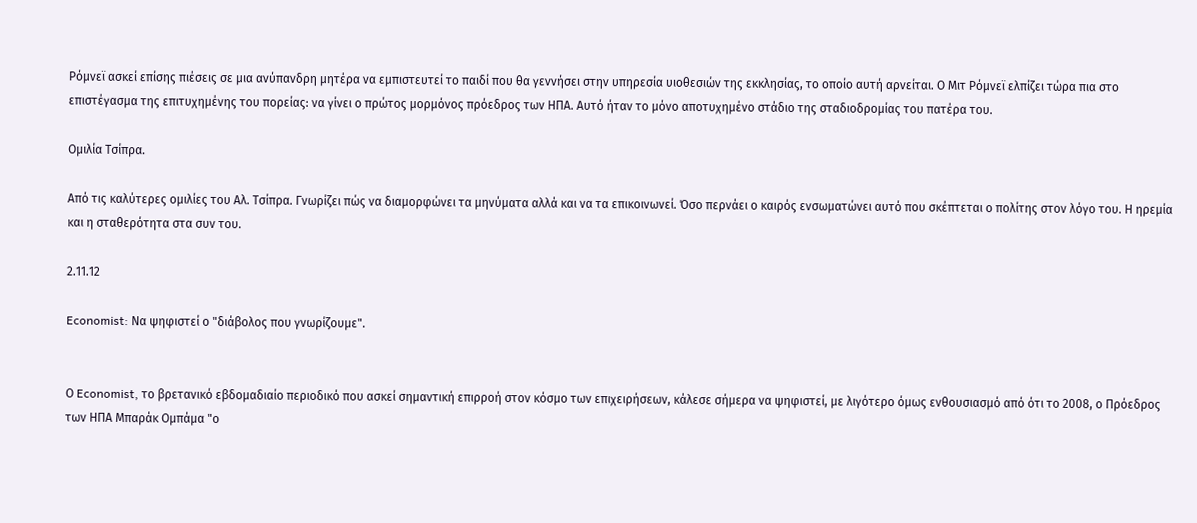Ρόμνεϊ ασκεί επίσης πιέσεις σε μια ανύπανδρη μητέρα να εμπιστευτεί το παιδί που θα γεννήσει στην υπηρεσία υιοθεσιών της εκκλησίας, το οποίο αυτή αρνείται. Ο Μιτ Ρόμνεϊ ελπίζει τώρα πια στο επιστέγασμα της επιτυχημένης του πορείας: να γίνει ο πρώτος μορμόνος πρόεδρος των ΗΠΑ. Αυτό ήταν το μόνο αποτυχημένο στάδιο της σταδιοδρομίας του πατέρα του.

Ομιλία Τσίπρα.

Από τις καλύτερες ομιλίες του Αλ. Τσίπρα. Γνωρίζει πώς να διαμορφώνει τα μηνύματα αλλά και να τα επικοινωνεί. Όσο περνάει ο καιρός ενσωματώνει αυτό που σκέπτεται ο πολίτης στον λόγο του. Η ηρεμία και η σταθερότητα στα συν του.

2.11.12

Economist: Να ψηφιστεί ο "διάβολος που γνωρίζουμε".


Ο Economist, το βρετανικό εβδομαδιαίο περιοδικό που ασκεί σημαντική επιρροή στον κόσμο των επιχειρήσεων, κάλεσε σήμερα να ψηφιστεί, με λιγότερο όμως ενθουσιασμό από ότι το 2008, ο Πρόεδρος των ΗΠΑ Μπαράκ Ομπάμα "ο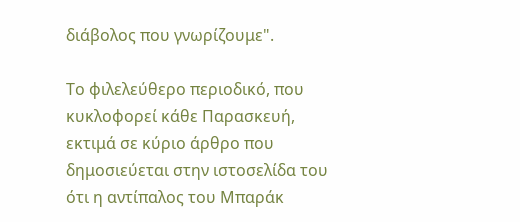διάβολος που γνωρίζουμε".

Το φιλελεύθερο περιοδικό, που κυκλοφορεί κάθε Παρασκευή, εκτιμά σε κύριο άρθρο που δημοσιεύεται στην ιστοσελίδα του ότι η αντίπαλος του Μπαράκ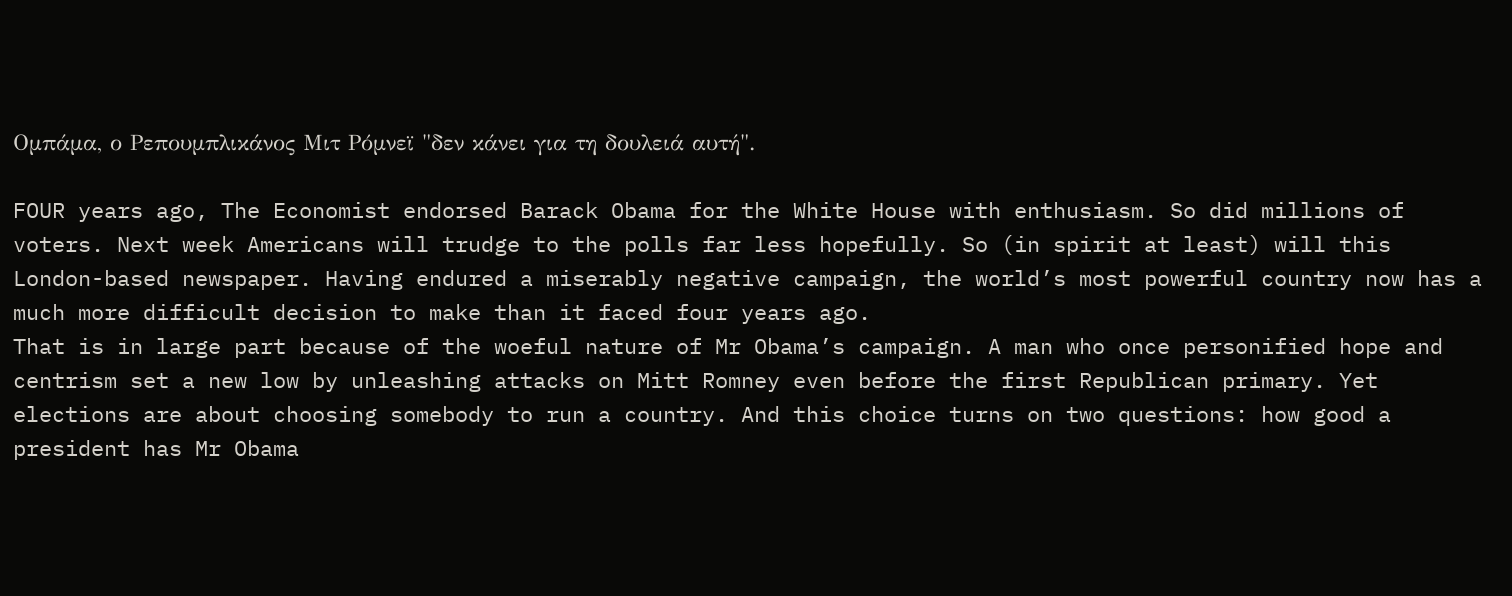Ομπάμα, ο Ρεπουμπλικάνος Μιτ Ρόμνεϊ "δεν κάνει για τη δουλειά αυτή".

FOUR years ago, The Economist endorsed Barack Obama for the White House with enthusiasm. So did millions of voters. Next week Americans will trudge to the polls far less hopefully. So (in spirit at least) will this London-based newspaper. Having endured a miserably negative campaign, the world’s most powerful country now has a much more difficult decision to make than it faced four years ago.
That is in large part because of the woeful nature of Mr Obama’s campaign. A man who once personified hope and centrism set a new low by unleashing attacks on Mitt Romney even before the first Republican primary. Yet elections are about choosing somebody to run a country. And this choice turns on two questions: how good a president has Mr Obama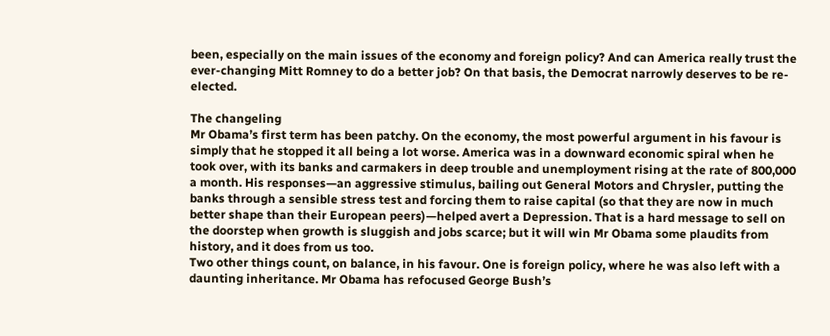been, especially on the main issues of the economy and foreign policy? And can America really trust the ever-changing Mitt Romney to do a better job? On that basis, the Democrat narrowly deserves to be re-elected.

The changeling
Mr Obama’s first term has been patchy. On the economy, the most powerful argument in his favour is simply that he stopped it all being a lot worse. America was in a downward economic spiral when he took over, with its banks and carmakers in deep trouble and unemployment rising at the rate of 800,000 a month. His responses—an aggressive stimulus, bailing out General Motors and Chrysler, putting the banks through a sensible stress test and forcing them to raise capital (so that they are now in much better shape than their European peers)—helped avert a Depression. That is a hard message to sell on the doorstep when growth is sluggish and jobs scarce; but it will win Mr Obama some plaudits from history, and it does from us too.
Two other things count, on balance, in his favour. One is foreign policy, where he was also left with a daunting inheritance. Mr Obama has refocused George Bush’s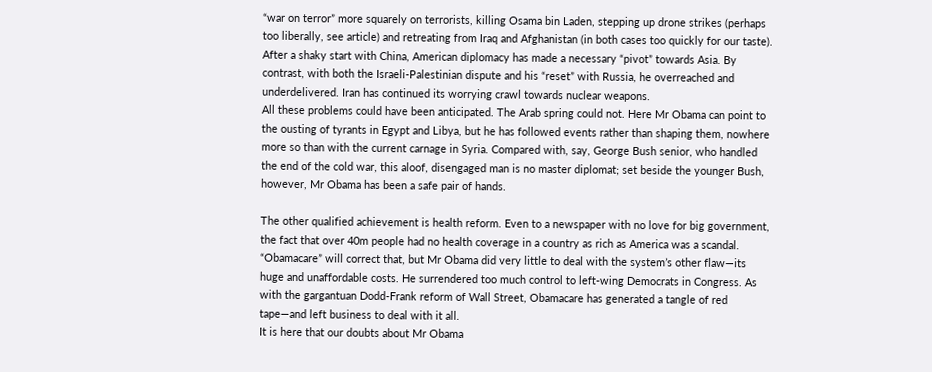“war on terror” more squarely on terrorists, killing Osama bin Laden, stepping up drone strikes (perhaps too liberally, see article) and retreating from Iraq and Afghanistan (in both cases too quickly for our taste). After a shaky start with China, American diplomacy has made a necessary “pivot” towards Asia. By contrast, with both the Israeli-Palestinian dispute and his “reset” with Russia, he overreached and underdelivered. Iran has continued its worrying crawl towards nuclear weapons.
All these problems could have been anticipated. The Arab spring could not. Here Mr Obama can point to the ousting of tyrants in Egypt and Libya, but he has followed events rather than shaping them, nowhere more so than with the current carnage in Syria. Compared with, say, George Bush senior, who handled the end of the cold war, this aloof, disengaged man is no master diplomat; set beside the younger Bush, however, Mr Obama has been a safe pair of hands.

The other qualified achievement is health reform. Even to a newspaper with no love for big government, the fact that over 40m people had no health coverage in a country as rich as America was a scandal. “Obamacare” will correct that, but Mr Obama did very little to deal with the system’s other flaw—its huge and unaffordable costs. He surrendered too much control to left-wing Democrats in Congress. As with the gargantuan Dodd-Frank reform of Wall Street, Obamacare has generated a tangle of red tape—and left business to deal with it all.
It is here that our doubts about Mr Obama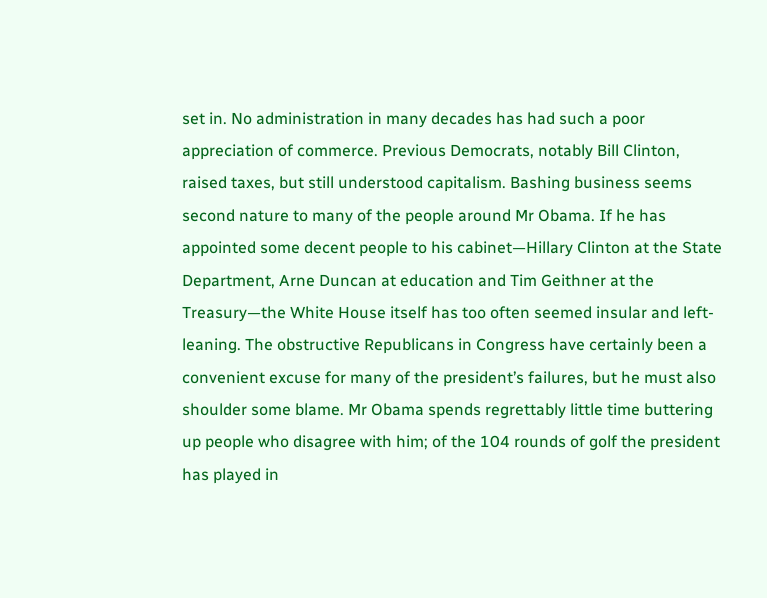set in. No administration in many decades has had such a poor appreciation of commerce. Previous Democrats, notably Bill Clinton, raised taxes, but still understood capitalism. Bashing business seems second nature to many of the people around Mr Obama. If he has appointed some decent people to his cabinet—Hillary Clinton at the State Department, Arne Duncan at education and Tim Geithner at the Treasury—the White House itself has too often seemed insular and left-leaning. The obstructive Republicans in Congress have certainly been a convenient excuse for many of the president’s failures, but he must also shoulder some blame. Mr Obama spends regrettably little time buttering up people who disagree with him; of the 104 rounds of golf the president has played in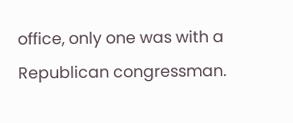office, only one was with a Republican congressman.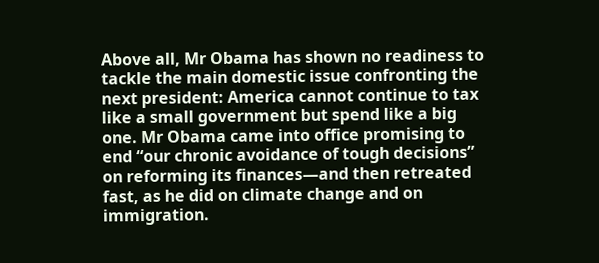Above all, Mr Obama has shown no readiness to tackle the main domestic issue confronting the next president: America cannot continue to tax like a small government but spend like a big one. Mr Obama came into office promising to end “our chronic avoidance of tough decisions” on reforming its finances—and then retreated fast, as he did on climate change and on immigration.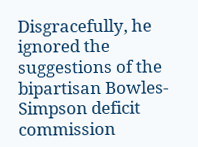Disgracefully, he ignored the suggestions of the bipartisan Bowles-Simpson deficit commission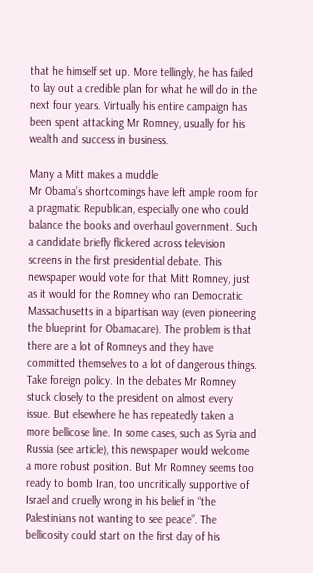that he himself set up. More tellingly, he has failed to lay out a credible plan for what he will do in the next four years. Virtually his entire campaign has been spent attacking Mr Romney, usually for his wealth and success in business.

Many a Mitt makes a muddle
Mr Obama’s shortcomings have left ample room for a pragmatic Republican, especially one who could balance the books and overhaul government. Such a candidate briefly flickered across television screens in the first presidential debate. This newspaper would vote for that Mitt Romney, just as it would for the Romney who ran Democratic Massachusetts in a bipartisan way (even pioneering the blueprint for Obamacare). The problem is that there are a lot of Romneys and they have committed themselves to a lot of dangerous things.
Take foreign policy. In the debates Mr Romney stuck closely to the president on almost every issue. But elsewhere he has repeatedly taken a more bellicose line. In some cases, such as Syria and Russia (see article), this newspaper would welcome a more robust position. But Mr Romney seems too ready to bomb Iran, too uncritically supportive of Israel and cruelly wrong in his belief in “the Palestinians not wanting to see peace”. The bellicosity could start on the first day of his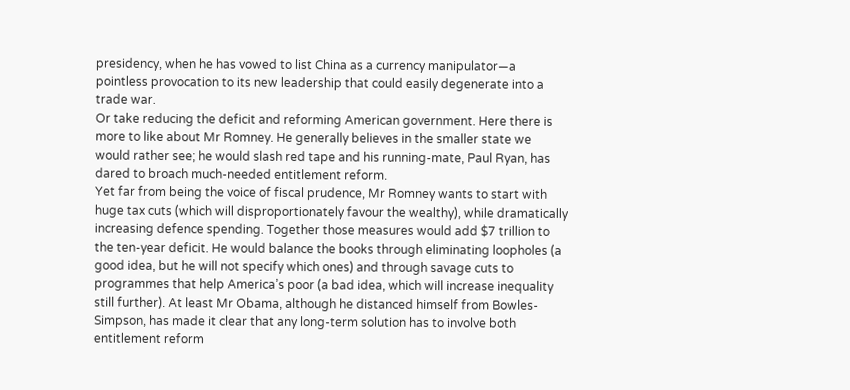presidency, when he has vowed to list China as a currency manipulator—a pointless provocation to its new leadership that could easily degenerate into a trade war.
Or take reducing the deficit and reforming American government. Here there is more to like about Mr Romney. He generally believes in the smaller state we would rather see; he would slash red tape and his running-mate, Paul Ryan, has dared to broach much-needed entitlement reform.
Yet far from being the voice of fiscal prudence, Mr Romney wants to start with huge tax cuts (which will disproportionately favour the wealthy), while dramatically increasing defence spending. Together those measures would add $7 trillion to the ten-year deficit. He would balance the books through eliminating loopholes (a good idea, but he will not specify which ones) and through savage cuts to programmes that help America’s poor (a bad idea, which will increase inequality still further). At least Mr Obama, although he distanced himself from Bowles-Simpson, has made it clear that any long-term solution has to involve both entitlement reform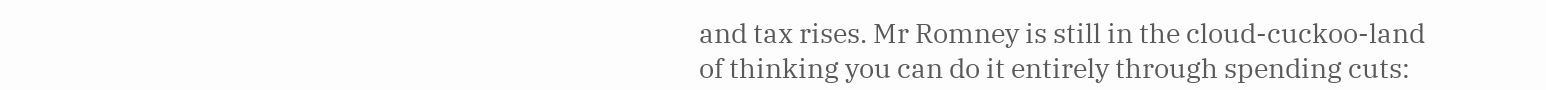and tax rises. Mr Romney is still in the cloud-cuckoo-land of thinking you can do it entirely through spending cuts: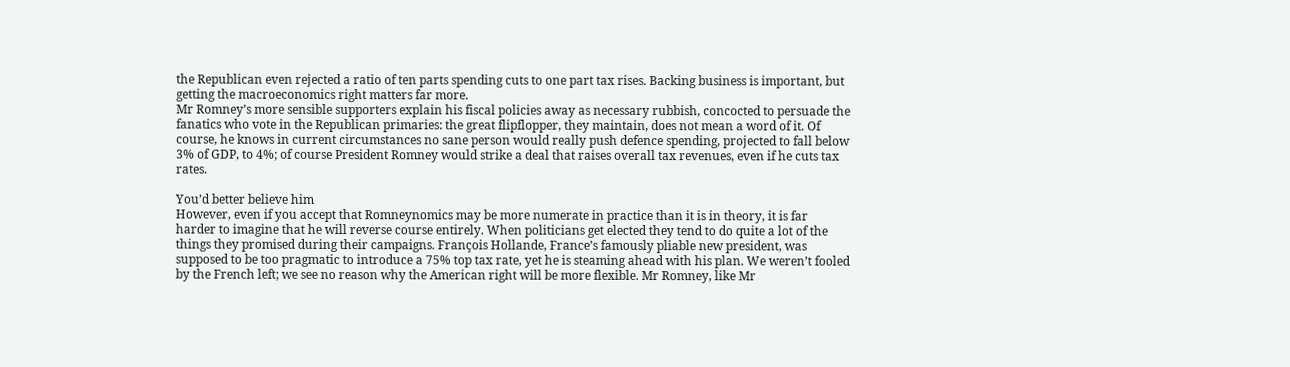the Republican even rejected a ratio of ten parts spending cuts to one part tax rises. Backing business is important, but getting the macroeconomics right matters far more.
Mr Romney’s more sensible supporters explain his fiscal policies away as necessary rubbish, concocted to persuade the fanatics who vote in the Republican primaries: the great flipflopper, they maintain, does not mean a word of it. Of course, he knows in current circumstances no sane person would really push defence spending, projected to fall below 3% of GDP, to 4%; of course President Romney would strike a deal that raises overall tax revenues, even if he cuts tax rates.

You’d better believe him
However, even if you accept that Romneynomics may be more numerate in practice than it is in theory, it is far harder to imagine that he will reverse course entirely. When politicians get elected they tend to do quite a lot of the things they promised during their campaigns. François Hollande, France’s famously pliable new president, was supposed to be too pragmatic to introduce a 75% top tax rate, yet he is steaming ahead with his plan. We weren’t fooled by the French left; we see no reason why the American right will be more flexible. Mr Romney, like Mr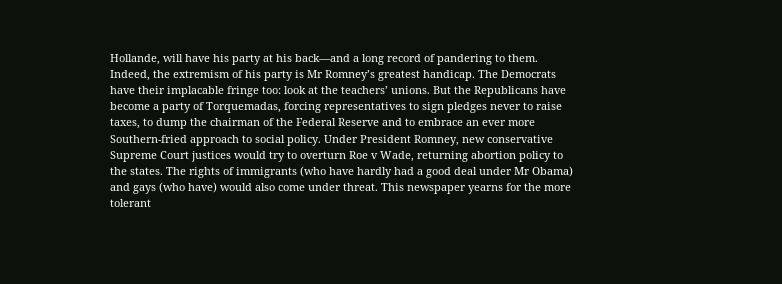Hollande, will have his party at his back—and a long record of pandering to them.
Indeed, the extremism of his party is Mr Romney’s greatest handicap. The Democrats have their implacable fringe too: look at the teachers’ unions. But the Republicans have become a party of Torquemadas, forcing representatives to sign pledges never to raise taxes, to dump the chairman of the Federal Reserve and to embrace an ever more Southern-fried approach to social policy. Under President Romney, new conservative Supreme Court justices would try to overturn Roe v Wade, returning abortion policy to the states. The rights of immigrants (who have hardly had a good deal under Mr Obama) and gays (who have) would also come under threat. This newspaper yearns for the more tolerant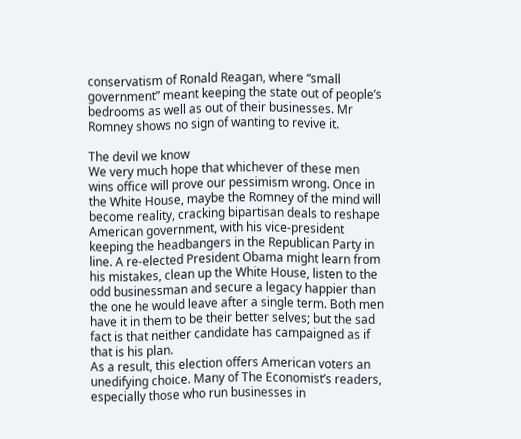conservatism of Ronald Reagan, where “small government” meant keeping the state out of people’s bedrooms as well as out of their businesses. Mr Romney shows no sign of wanting to revive it.

The devil we know
We very much hope that whichever of these men wins office will prove our pessimism wrong. Once in the White House, maybe the Romney of the mind will become reality, cracking bipartisan deals to reshape American government, with his vice-president keeping the headbangers in the Republican Party in line. A re-elected President Obama might learn from his mistakes, clean up the White House, listen to the odd businessman and secure a legacy happier than the one he would leave after a single term. Both men have it in them to be their better selves; but the sad fact is that neither candidate has campaigned as if that is his plan.
As a result, this election offers American voters an unedifying choice. Many of The Economist’s readers, especially those who run businesses in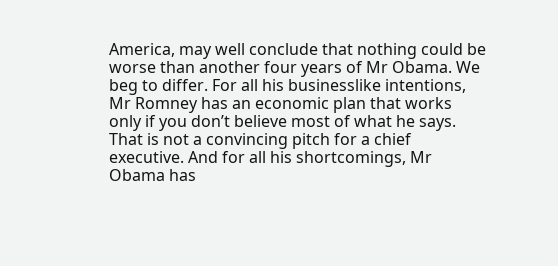America, may well conclude that nothing could be worse than another four years of Mr Obama. We beg to differ. For all his businesslike intentions, Mr Romney has an economic plan that works only if you don’t believe most of what he says. That is not a convincing pitch for a chief executive. And for all his shortcomings, Mr Obama has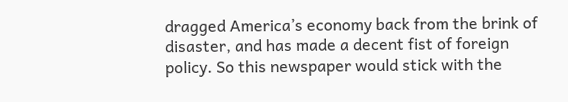dragged America’s economy back from the brink of disaster, and has made a decent fist of foreign policy. So this newspaper would stick with the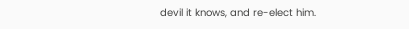devil it knows, and re-elect him.